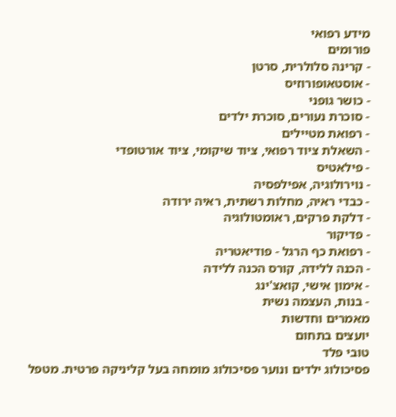מידע רפואי
פורומים
- קרינה סלולרית, סרטן
- אוסטאופורוזיס
- כושר גופני
- סוכרת נעורים, סוכרת ילדים
- רפואת מטיילים
- השאלת ציוד רפואי, ציוד שיקומי, ציוד אורטופדי
- פילאטיס
- נוירולוגיה, אפילפסיה
- כבדי ראיה, מחלות רשתית, ראיה ירודה
- דלקת פרקים, ראומטולוגיה
- פדיקור
- רפואת כף הרגל - פודיאטריה
- הכנה ללידה, קורס הכנה ללידה
- אימון אישי, קואצ'ינג
- בנות, העצמה נשית
מאמרים וחדשות
יועצים בתחום
טובי פלד
פסיכולוג ילדים ונוער פסיכולוג מומחה בעל קליניקה פרטית. מטפל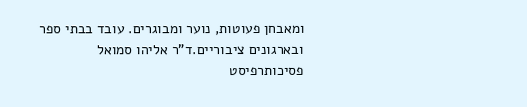ומאבחן פעוטות, נוער ומבוגרים. עובד בבתי ספר ובארגונים ציבוריים.ד"ר אליהו סמואל
פסיכותרפיסט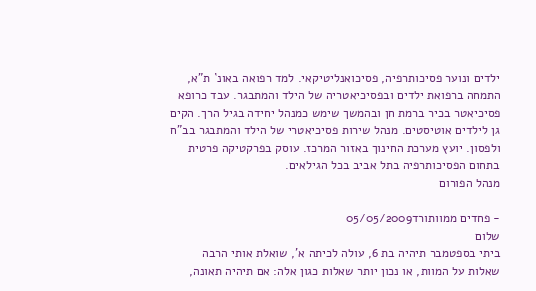ילדים ונוער פסיכותרפיה, פסיכואנליטיקאי. למד רפואה באונ` ת"א, התמחה ברפואת ילדים ובפסיכיאטריה של הילד והמתבגר. עבד כרופא פסיכיאטר בכיר ברמת חן ובהמשך שימש כמנהל יחידה בגיל הרך. הקים גן לילדים אוטיסטים. מנהל שירות פסיכיאטרי של הילד והמתבגר בב"ח ולפסון. יועץ מערכת החינוך באזור המרכז. עוסק בפרקטיקה פרטית בתחום הפסיכותרפיה בתל אביב בכל הגילאים.
מנהל הפורום

- פחדים ממוותורד05/05/2009
שלום
ביתי בספטמבר תיהיה בת 6, עולה לכיתה א', שואלת אותי הרבה שאלות על המוות, או נכון יותר שאלות כגון אלה: אם תיהיה תאונה,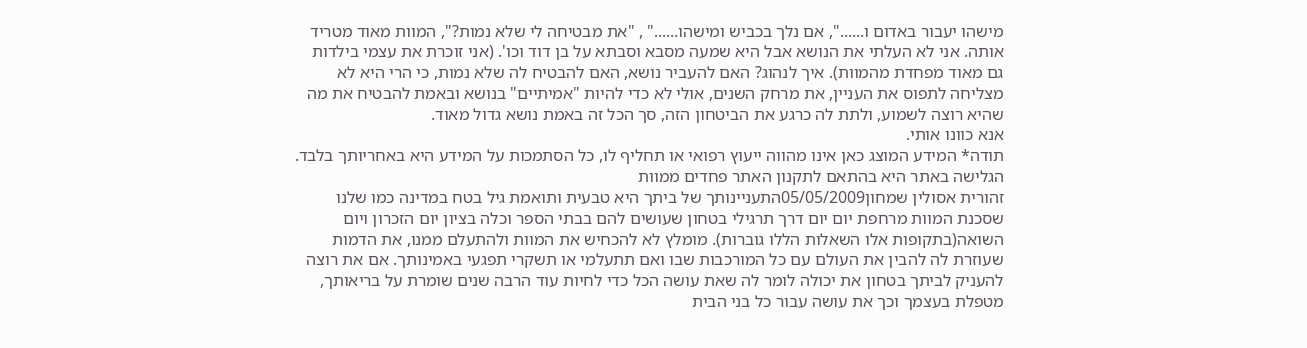מישהו יעבור באדום ו......", אם נלך בכביש ומישהו......" , "את מבטיחה לי שלא נמות?", המוות מאוד מטריד אותה. אני לא העלתי את הנושא אבל היא שמעה מסבא וסבתא על בן דוד וכו'. (אני זוכרת את עצמי בילדות גם מאוד מפחדת מהמוות). איך לנהוג? האם להעביר נושא, האם להבטיח לה שלא נמות, כי הרי היא לא מצליחה לתפוס את העניין, את מרחק השנים, אולי לא כדי להיות "אמיתיים" בנושא ובאמת להבטיח את מה שהיא רוצה לשמוע, ולתת לה כרגע את הביטחון הזה, סך הכל זה באמת נושא גדול מאוד.
אנא כוונו אותי.
תודה* המידע המוצג כאן אינו מהווה ייעוץ רפואי או תחליף לו, כל הסתמכות על המידע היא באחריותך בלבד. הגלישה באתר היא בהתאם לתקנון האתר פחדים ממוות
זהורית אסולין שמחון05/05/2009התעניינותך של ביתך היא טבעית ותואמת גיל בטח במדינה כמו שלנו שסכנת המוות מרחפת יום יום דרך תרגילי בטחון שעושים להם בבתי הספר וכלה בציון יום הזכרון ויום השואה(בתקופות אלו השאלות הללו גוברות). מומלץ לא להכחיש את המוות ולהתעלם ממנו, את הדמות שעוזרת לה להבין את העולם עם כל המורכבות שבו ואם תתעלמי או תשקרי תפגעי באמינותך. אם את רוצה להעניק לביתך בטחון את יכולה לומר לה שאת עושה הכל כדי לחיות עוד הרבה שנים שומרת על בריאותך, מטפלת בעצמך וכך את עושה עבור כל בני הבית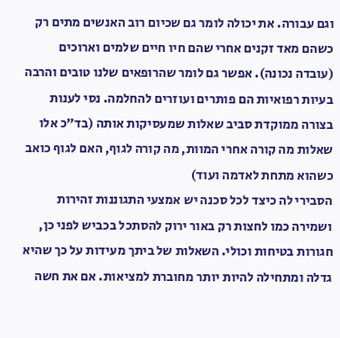וגם עבורה. את יכולה לומר גם שכיום רוב האנשים מתים רק כשהם מאד זקנים אחרי שהם חיו חיים שלמים וארוכים (עובדה נכונה). אפשר גם לומר שהרופאים שלנו טובים והרבה בעיות רפואיות הם פותרים ועוזרים להחלמה. נסי לענות בצורה ממוקדת סביב שאלות שמעסיקות אותה (בד"כ אלו שאלות מה קורה אחרי המוות, מה קורה לגוף, האם לגוף כואב כשהוא מתחת לאדמה ועוד)
הסבירי לה כיצד לכל סכנה יש אמצעי התגוננות זהירות ושמירה כמו לחצות רק באור ירוק להסתכל בכביש לפני כן, חגורות בטיחות וכולי. השאלות של ביתך מעידות על כך שהיא גדלה ומתחילה להיות יותר מחוברת למציאות. אם את חשה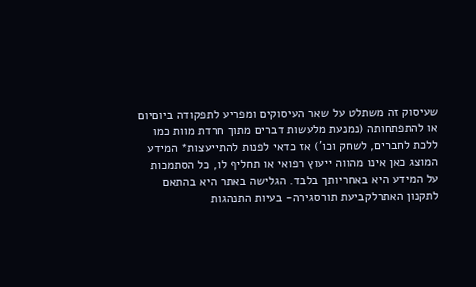שעיסוק זה משתלט על שאר העיסוקים ומפריע לתפקודה ביוםיום או להתפתחותה (נמנעת מלעשות דברים מתוך חרדת מוות כמו ללכת לחברים, לשחק וכו') אז כדאי לפנות להתייעצות* המידע המוצג כאן אינו מהווה ייעוץ רפואי או תחליף לו, כל הסתמכות על המידע היא באחריותך בלבד. הגלישה באתר היא בהתאם לתקנון האתרלקביעת תורסגירה- בעיות התנהגות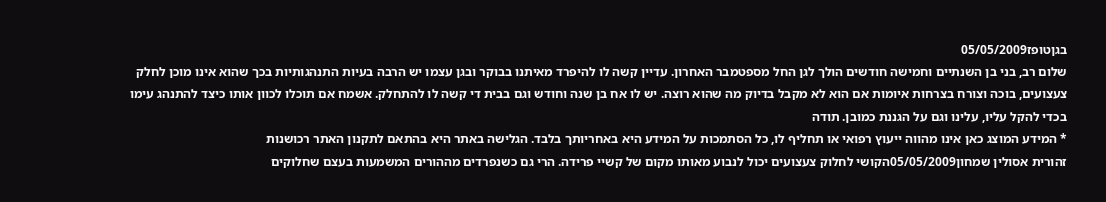בגןטופז05/05/2009
שלום רב, בני בן השנתיים וחמישה חודשים הולך לגן החל מספטמבר האחרון. עדיין קשה לו להיפרד מאיתנו בבוקר ובגן עצמו יש הרבה בעיות התנהגותיות בכך שהוא אינו מוכן לחלק צעצועים, בוכה וצורח בצרחות איומות אם הוא לא מקבל בדיוק מה שהוא רוצה. יש לו אח בן שנה וחודש וגם בבית די קשה לו להתחלק. אשמח אם תוכלו לכוון אותו כיצד להתנהג עימו בכדי להקל עליו, עלינו וגם על הגננת כמובן. תודה
* המידע המוצג כאן אינו מהווה ייעוץ רפואי או תחליף לו, כל הסתמכות על המידע היא באחריותך בלבד. הגלישה באתר היא בהתאם לתקנון האתר רכושנות
זהורית אסולין שמחון05/05/2009הקושי לחלוק צעצועים יכול לנבוע מאותו מקום של קשיי פרידה. הרי גם כשנפרדים מההורים המשמעות בעצם שחלוקים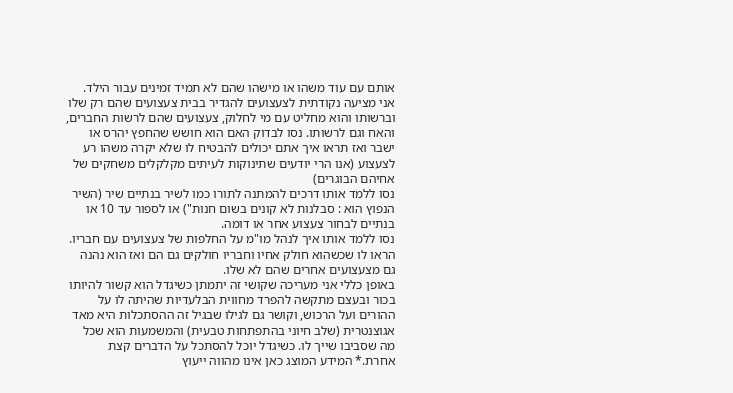אותם עם עוד משהו או מישהו שהם לא תמיד זמינים עבור הילד.
אני מציעה נקודתית לצעצועים להגדיר בבית צעצועים שהם רק שלו וברשותו והוא מחליט עם מי לחלוק, צעצועים שהם לרשות החברים, והאח וגם לרשותו. נסו לבדוק האם הוא חושש שהחפץ יהרס או ישבר ואז תראו איך אתם יכולים להבטיח לו שלא יקרה משהו רע לצעצוע (אנו הרי יודעים שתינוקות לעיתים מקלקלים משחקים של אחיהם הבוגרים)
נסו ללמד אותו דרכים להמתנה לתורו כמו לשיר בנתיים שיר (השיר הנפוץ הוא : סבלנות לא קונים בשום חנות") או לספור עד 10 או בנתיים לבחור צעצוע אחר או דומה.
נסו ללמד אותו איך לנהל מו"מ על החלפות של צעצועים עם חבריו.
הראו לו שכשהוא חולק אחיו וחבריו חולקים גם הם ואז הוא נהנה גם מצעצועים אחרים שהם לא שלו.
באופן כללי אני מעריכה שקושי זה יתמתן כשיגדל הוא קשור להיותו בכור ובעצם מתקשה להפרד מחווית הבלעדיות שהיתה לו על ההורים ועל הרכוש, וקושר גם לגילו שבגיל זה ההסתכלות היא מאד אגוצנטרית (שלב חיוני בהתפתחות טבעית) והמשמעות הוא שכל מה שסביבו שייך לו. כשיגדל יוכל להסתכל על הדברים קצת אחרת.* המידע המוצג כאן אינו מהווה ייעוץ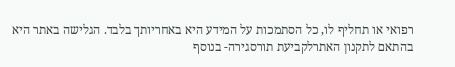רפואי או תחליף לו, כל הסתמכות על המידע היא באחריותך בלבד. הגלישה באתר היא בהתאם לתקנון האתרלקביעת תורסגירה- בנוסף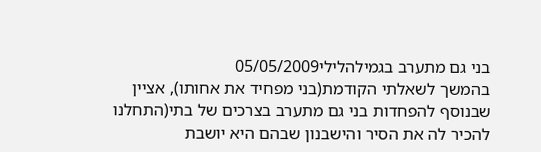בני גם מתערב בגמילהלילי05/05/2009
בהמשך לשאלתי הקודמת(בני מפחיד את אחותו), אציין שבנוסף להפחדות בני גם מתערב בצרכים של בתי(התחלנו להכיר לה את הסיר והישבנון שבהם היא יושבת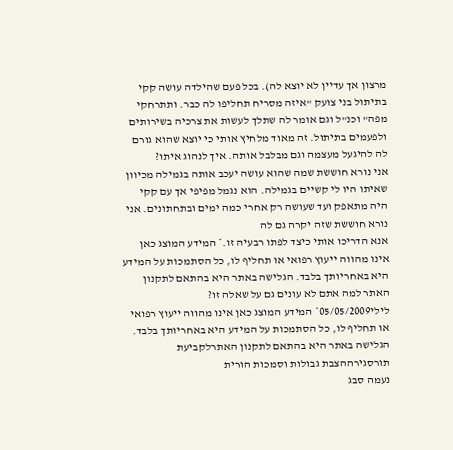מרצון אך עדיין לא יוצא לה). בכל פעם שהילדה עושה קקי בתיתול בני צועק "איזה מסריח תחליפו לה כבר. ותתרחקי מפה" וכנ"ל וגם אומר לה שתלך לעשות את צרכיה בשירותים ולפעמים בתיתול. זה מאוד מלחיץ אותי כי יוצא שהוא גורם לה להיגעל מעצמה וגם מבלבל אותה. איך לנהוג איתו?
אני נורא חוששת שמה שהוא עושה יעכב אותה בגמילה מכיוון שאיתו היו לי קשיים בגמילה. הוא נגמל מפיפי אך עם קקי היה מתאפק ועד שעושה רק אחרי כמה ימים ובתחתונים. אני נורא חוששת שזה יקרה גם לה
אנא הדריכו אותי כיצד לפתו רבעיה זו.* המידע המוצג כאן אינו מהווה ייעוץ רפואי או תחליף לו, כל הסתמכות על המידע היא באחריותך בלבד. הגלישה באתר היא בהתאם לתקנון האתר למה אתם לא עונים גם על שאלה זו?
לילי05/05/2009* המידע המוצג כאן אינו מהווה ייעוץ רפואי או תחליף לו, כל הסתמכות על המידע היא באחריותך בלבד. הגלישה באתר היא בהתאם לתקנון האתרלקביעת תורסגירההצבת גבולות וסמכות הורית
נעמה סבג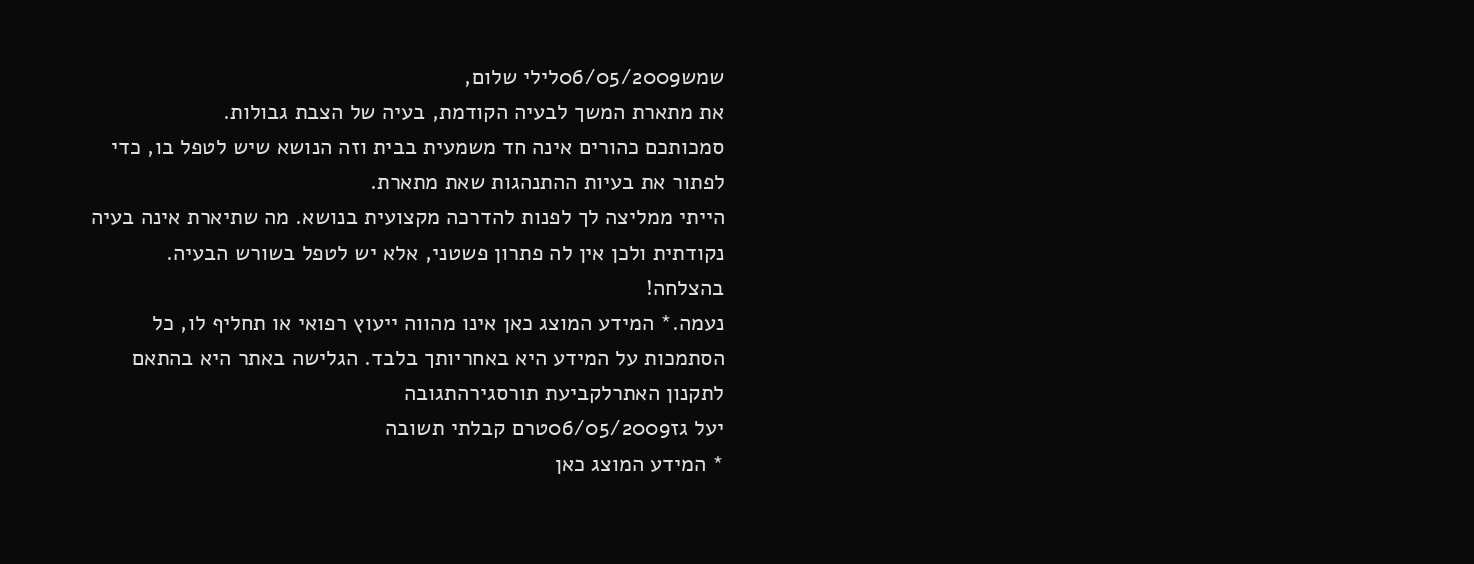שמש06/05/2009לילי שלום,
את מתארת המשך לבעיה הקודמת, בעיה של הצבת גבולות.
סמכותכם כהורים אינה חד משמעית בבית וזה הנושא שיש לטפל בו, כדי לפתור את בעיות ההתנהגות שאת מתארת.
הייתי ממליצה לך לפנות להדרכה מקצועית בנושא. מה שתיארת אינה בעיה נקודתית ולכן אין לה פתרון פשטני, אלא יש לטפל בשורש הבעיה.
בהצלחה!
נעמה.* המידע המוצג כאן אינו מהווה ייעוץ רפואי או תחליף לו, כל הסתמכות על המידע היא באחריותך בלבד. הגלישה באתר היא בהתאם לתקנון האתרלקביעת תורסגירהתגובה
יעל גז06/05/2009טרם קבלתי תשובה
* המידע המוצג כאן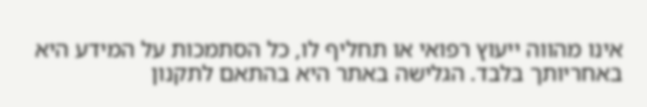אינו מהווה ייעוץ רפואי או תחליף לו, כל הסתמכות על המידע היא באחריותך בלבד. הגלישה באתר היא בהתאם לתקנון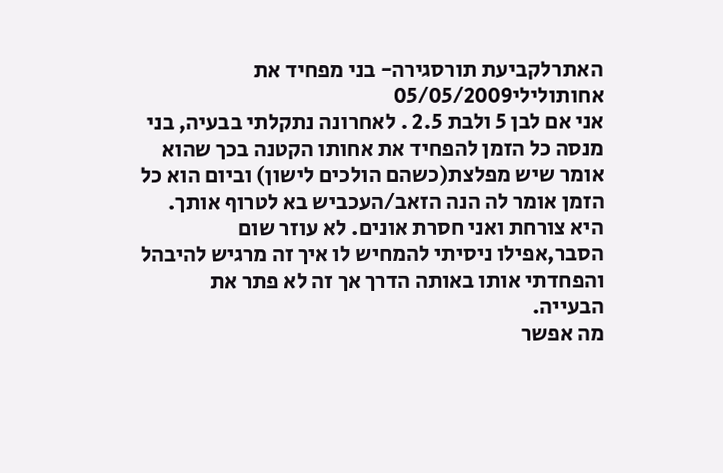האתרלקביעת תורסגירה- בני מפחיד את אחותולילי05/05/2009
אני אם לבן 5 ולבת 2.5 . לאחרונה נתקלתי בבעיה, בני מנסה כל הזמן להפחיד את אחותו הקטנה בכך שהוא אומר שיש מפלצת(כשהם הולכים לישון) וביום הוא כל הזמן אומר לה הנה הזאב/העכביש בא לטרוף אותך. היא צורחת ואני חסרת אונים. לא עוזר שום הסבר,אפילו ניסיתי להמחיש לו איך זה מרגיש להיבהל והפחדתי אותו באותה הדרך אך זה לא פתר את הבעייה.
מה אפשר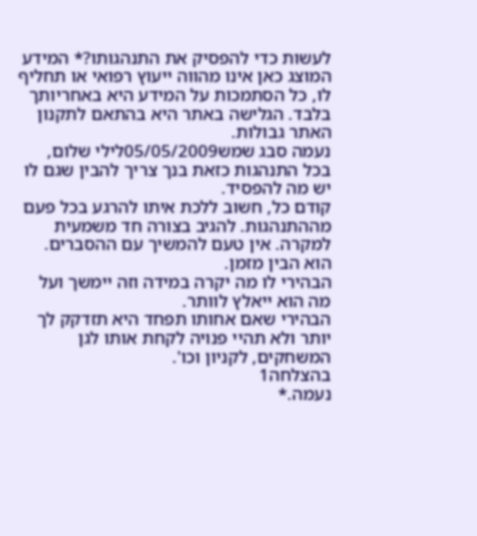לעשות כדי להפסיק את התנהגותו?* המידע המוצג כאן אינו מהווה ייעוץ רפואי או תחליף לו, כל הסתמכות על המידע היא באחריותך בלבד. הגלישה באתר היא בהתאם לתקנון האתר גבולות.
נעמה סבג שמש05/05/2009לילי שלום,
בכל התנהגות כזאת בנך צריך להבין שגם לו יש מה להפסיד.
קודם כל, חשוב ללכת איתו להרגע בכל פעם מההתנהגות. להגיב בצורה חד משמעית למקרה. אין טעם להמשיך עם ההסברים. הוא הבין מזמן.
הבהירי לו מה יקרה במידה וזה יימשך ועל מה הוא ייאלץ לוותר.
הבהירי שאם אחותו תפחד היא תזדקק לך יותר ולא תהיי פנויה לקחת אותו לגן המשחקים, לקניון וכו'.
בהצלחה1
נעמה.*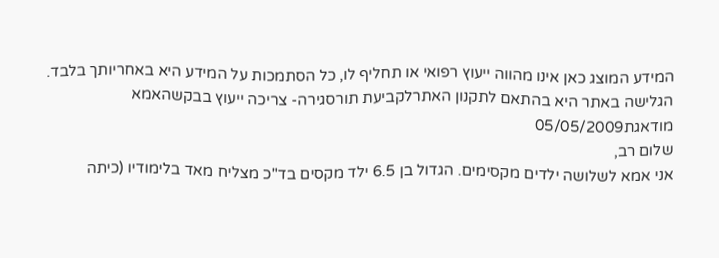המידע המוצג כאן אינו מהווה ייעוץ רפואי או תחליף לו, כל הסתמכות על המידע היא באחריותך בלבד. הגלישה באתר היא בהתאם לתקנון האתרלקביעת תורסגירה- צריכה ייעוץ בבקשהאמא מודאגת05/05/2009
שלום רב,
אני אמא לשלושה ילדים מקסימים. הגדול בן 6.5 ילד מקסים בד"כ מצליח מאד בלימודיו (כיתה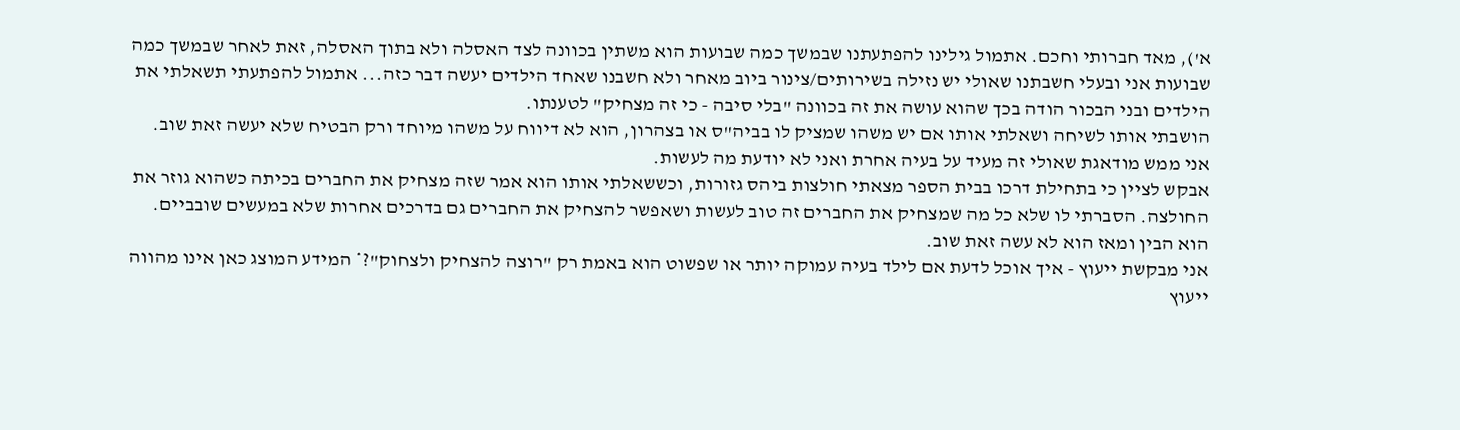א'), מאד חברותי וחכם. אתמול גילינו להפתעתנו שבמשך כמה שבועות הוא משתין בכוונה לצד האסלה ולא בתוך האסלה, זאת לאחר שבמשך כמה שבועות אני ובעלי חשבתנו שאולי יש נזילה בשירותים/צינור ביוב מאחר ולא חשבנו שאחד הילדים יעשה דבר כזה... אתמול להפתעתי תשאלתי את הילדים ובני הבכור הודה בכך שהוא עושה את זה בכוונה "בלי סיבה - כי זה מצחיק" לטענתו.
הושבתי אותו לשיחה ושאלתי אותו אם יש משהו שמציק לו בביה"ס או בצהרון, הוא לא דיווח על משהו מיוחד ורק הבטיח שלא יעשה זאת שוב.
אני ממש מודאגת שאולי זה מעיד על בעיה אחרת ואני לא יודעת מה לעשות.
אבקש לציין כי בתחילת דרכו בבית הספר מצאתי חולצות ביהס גזורות, וכששאלתי אותו הוא אמר שזה מצחיק את החברים בכיתה כשהוא גוזר את החולצה. הסברתי לו שלא כל מה שמצחיק את החברים זה טוב לעשות ושאפשר להצחיק את החברים גם בדרכים אחרות שלא במעשים שובביים.
הוא הבין ומאז הוא לא עשה זאת שוב.
אני מבקשת ייעוץ - איך אוכל לדעת אם לילד בעיה עמוקה יותר או שפשוט הוא באמת רק "רוצה להצחיק ולצחוק"?* המידע המוצג כאן אינו מהווה ייעוץ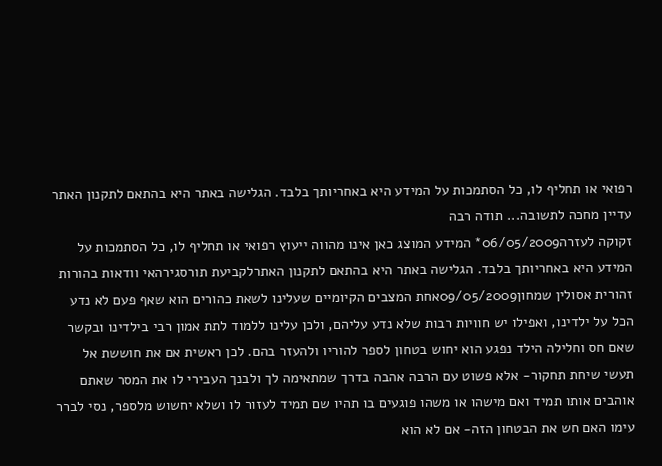רפואי או תחליף לו, כל הסתמכות על המידע היא באחריותך בלבד. הגלישה באתר היא בהתאם לתקנון האתר עדיין מחכה לתשובה... תודה רבה
זקוקה לעזרה06/05/2009* המידע המוצג כאן אינו מהווה ייעוץ רפואי או תחליף לו, כל הסתמכות על המידע היא באחריותך בלבד. הגלישה באתר היא בהתאם לתקנון האתרלקביעת תורסגירהאי וודאות בהורות
זהורית אסולין שמחון09/05/2009אחת המצבים הקיומיים שעלינו לשאת כהורים הוא שאף פעם לא נדע הכל על ילדינו, ואפילו יש חוויות רבות שלא נדע עליהם, ולכן עלינו ללמוד לתת אמון רבי בילדינו ובקשר שאם חס וחלילה הילד נפגע הוא יחוש בטחון לספר להוריו ולהעזר בהם. לכן ראשית אם את חוששת אל תעשי שיחת תחקור- אלא פשוט עם הרבה אהבה בדרך שמתאימה לך ולבנך העבירי לו את המסר שאתם אוהבים אותו תמיד ואם מישהו או משהו פוגעים בו תהיו שם תמיד לעזור לו ושלא יחשוש מלספר, נסי לברר עימו האם חש את הבטחון הזה- אם לא הוא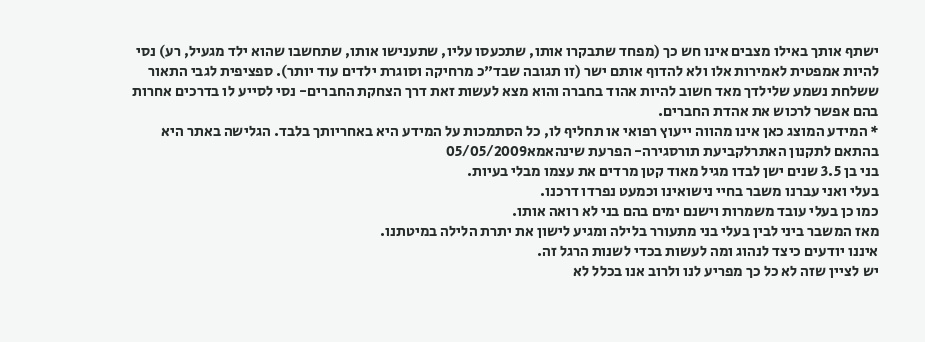ישתף אותך באילו מצבים אינו חש כך (מפחד שתבקרו אותו, שתכעסו עליו, שתענישו אותו, שתחשבו שהוא ילד מגעיל, רע) נסי להיות אמפטית לאמירות אלו ולא להדוף אותם ישר (זו תגובה שבד"כ מרחיקה וסוגרת ילדים עוד יותר). ספציפית לגבי התאור ששלחת נשמע שלילדך מאד חשוב להיות אהוד בחברה והוא מצא לעשות זאת דרך הצחקת החברים- נסי לסייע לו בדרכים אחרות בהם אפשר לרכוש את אהדת החברים.
* המידע המוצג כאן אינו מהווה ייעוץ רפואי או תחליף לו, כל הסתמכות על המידע היא באחריותך בלבד. הגלישה באתר היא בהתאם לתקנון האתרלקביעת תורסגירה- הפרעת שינהאמא05/05/2009
בני בן 3.5 שנים ישן לבדו מגיל מאוד קטן מרדים את עצמו מבלי בעיות.
בעלי ואני עברנו משבר בחיי נישואינו וכמעט נפרדו דרכנו.
כמו כן בעלי עובד משמרות וישנם ימים בהם בני לא רואה אותו.
מאז המשבר ביני לבין בעלי בני מתעורר בלילה ומגיע לישון את יתרת הלילה במיטתנו.
איננו יודעים כיצד לנהוג ומה לעשות בכדי לשנות הרגל זה.
יש לציין שזה לא כל כך מפריע לנו ולרוב אנו בכלל לא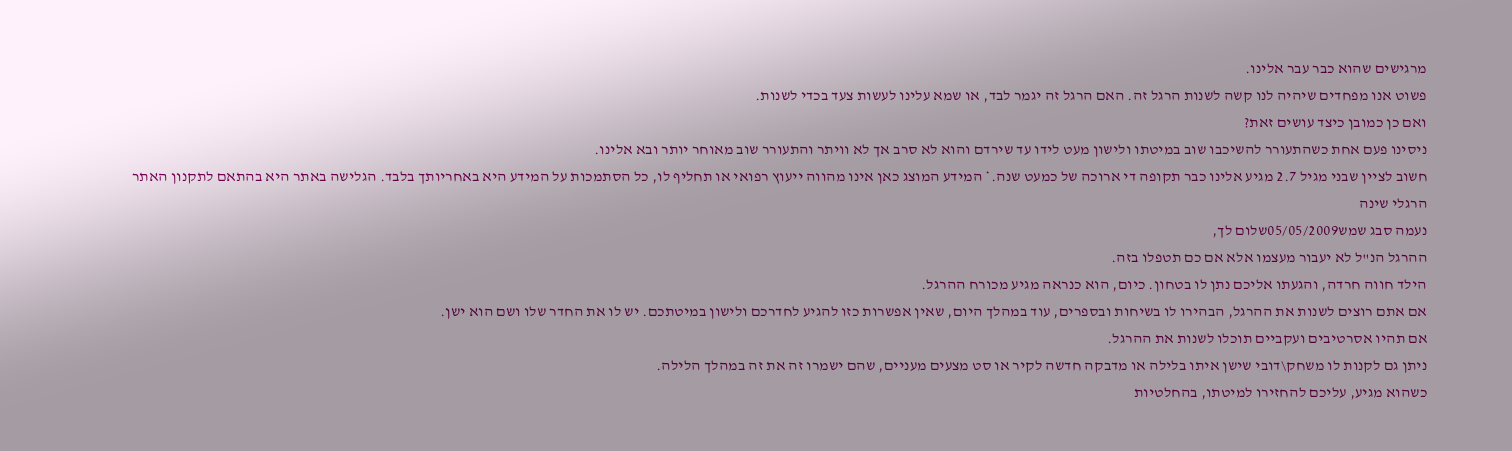מרגישים שהוא כבר עבר אלינו.
פשוט אנו מפחדים שיהיה לנו קשה לשנות הרגל זה. האם הרגל זה יגמר לבד, או שמא עלינו לעשות צעד בכדי לשנות.
ואם כן כמובן כיצד עושים זאת?
ניסינו פעם אחת כשהתעורר להשיכבו שוב במיטתו ולישון מעט לידו עד שירדם והוא לא סרב אך לא וויתר והתעורר שוב מאוחר יותר ובא אלינו.
חשוב לציין שבני מגיל 2.7 מגיע אלינו כבר תקופה די ארוכה של כמעט שנה.* המידע המוצג כאן אינו מהווה ייעוץ רפואי או תחליף לו, כל הסתמכות על המידע היא באחריותך בלבד. הגלישה באתר היא בהתאם לתקנון האתר הרגלי שינה
נעמה סבג שמש05/05/2009שלום לך,
ההרגל הנ"ל לא יעבור מעצמו אלא אם כם תטפלו בזה.
הילד חווה חרדה, והגעתו אליכם נתן לו בטחון. כיום, הוא כנראה מגיע מכורח ההרגל.
אם אתם רוצים לשנות את ההרגל, הבהירו לו בשיחות ובספרים, עוד במהלך היום, שאין אפשרות כזו להגיע לחדרכם ולישון במיטתכם. יש לו את החדר שלו ושם הוא ישן.
אם תהיו אסרטיבים ועקביים תוכלו לשנות את ההרגל.
ניתן גם לקנות לו משחק\דובי שישן איתו בלילה או מדבקה חדשה לקיר או סט מצעים מעניים, שהם ישמרו זה את זה במהלך הלילה.
כשהוא מגיע, עליכם להחזירו למיטתו, בהחלטיות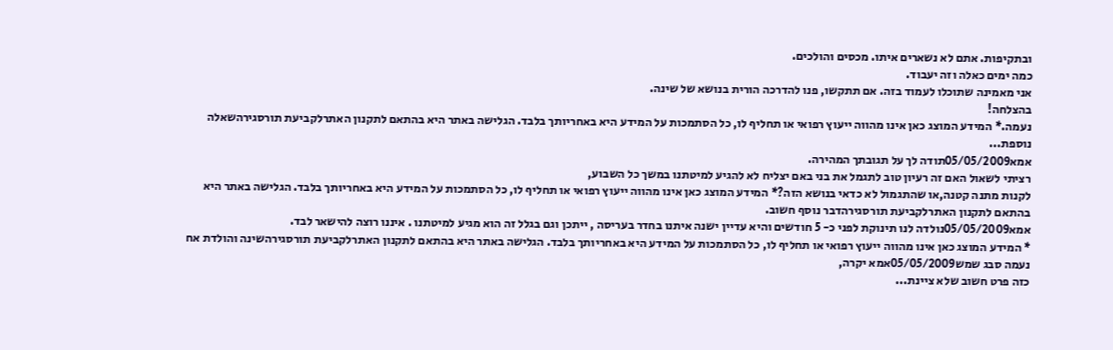ובתקיפות. אתם לא נשארים איתו. מכסים והולכים.
כמה ימים כאלה וזה יעבוד.
אני מאמינה שתוכלו לעמוד בזה. אם תתקשו, פנו להדרכה הורית בנושא של שינה.
בהצלחה!
נעמה.* המידע המוצג כאן אינו מהווה ייעוץ רפואי או תחליף לו, כל הסתמכות על המידע היא באחריותך בלבד. הגלישה באתר היא בהתאם לתקנון האתרלקביעת תורסגירהשאלה נוספת...
אמא05/05/2009תודה לך על תגובתך המהירה.
רציתי לשאול האם זה רעיון טוב לתגמל את בני באם יצליח לא להגיע למיטתנו במשך כל השבוע,
לקנות מתנה קטנה,או שהתגמול לא כדאי בנושא הזה?* המידע המוצג כאן אינו מהווה ייעוץ רפואי או תחליף לו, כל הסתמכות על המידע היא באחריותך בלבד. הגלישה באתר היא בהתאם לתקנון האתרלקביעת תורסגירהדבר נוסף חשוב.
אמא05/05/2009נולדה לנו תינוקת לפני כ- 5 חודשים והיא עדיין ישנה איתנו בחדר בעריסה , ייתכן וגם בגלל זה הוא מגיע למיטתנו . איננו רוצה להישאר לבד.
* המידע המוצג כאן אינו מהווה ייעוץ רפואי או תחליף לו, כל הסתמכות על המידע היא באחריותך בלבד. הגלישה באתר היא בהתאם לתקנון האתרלקביעת תורסגירהשינה והולדת אח
נעמה סבג שמש05/05/2009אמא יקרה,
כזה פרט חשוב שלא ציינת...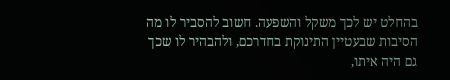בהחלט יש לכך משקל והשפעה. חשוב להסביר לו מה הסיבות שבעטיין התינוקת בחדרכם, ולהבהיר לו שכך גם היה איתו,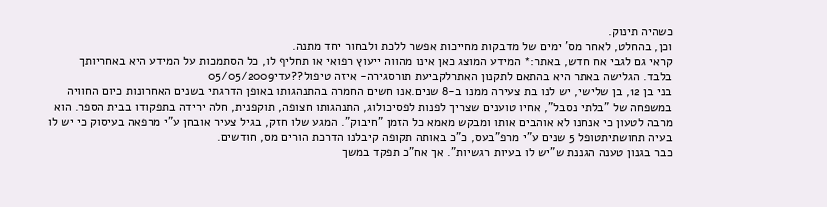כשהיה תינוק.
וכן, בהחלט, לאחר מס' ימים של מדבקות מחייכות אפשר ללכת ולבחור יחד מתנה.
קראי גם לגבי אח חדש, באתר:* המידע המוצג כאן אינו מהווה ייעוץ רפואי או תחליף לו, כל הסתמכות על המידע היא באחריותך בלבד. הגלישה באתר היא בהתאם לתקנון האתרלקביעת תורסגירה- איזה טיפול??עדי05/05/2009
בני בן 12, בן שלישי, יש לנו בת צעירה ממנו ב-8 שנים.אנו חשים החמרה בהתנהגותו באופן הדרגתי בשנים האחרונות כיום החוויה במשפחה של "בלתי נסבל", אחיו טוענים שצריך לפנות לפסיכולוג, התנהגותו חצופה, תוקפנית, חלה ירידה בתפקודו בבית הספר. הוא מרבה לטעון כי אנחנו לא אוהבים אותו ומבקש מאמא כל הזמן "חיבוק". המגע שלו חזק, בגיל צעיר אובחן ע"י מרפאה בעיסוק כי יש לו בעיה תחושתיתטופל 5 שנים ע"י מרפ"בעס, כ"כ באותה תקופה קיבלנו הדרכת הורים מס, חודשים.
כבר בגנון טענה הגננת ש"יש לו בעיות רגשיות". אך אח"כ תפקד במשך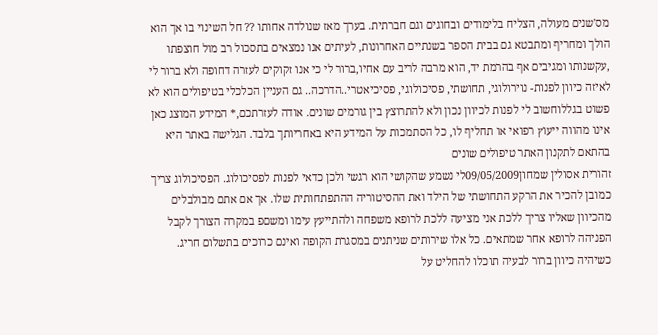מס'שנים מעולה, הצליח בלימודים ובחוגים וגם חברתית. בערך מאז שנולדה אחותו ?? חל השינוי בו אך הוא הולך ומחריף ומתבטא גם בבית הספר בשנתיים האחרונות, לעיתים אנו נמצאים בתסכול רב מול חוצפתו ,עקשנותו ומגיבים אף בהרמת יד, הוא מרבה לריב עם אחיו,ברור לי כי אנו זקוקים לעזרה דחופה ולא ברור לי לאיזה כיוון לפנות- נוירולוגי, תחושתי, פסיכולוגי, פסיכיאטרי..הדרכה.. גם העניין הכלכלי בטיפולים הוא לא פשוט בגללוחשוב לי לפנות לכיוון נכון ולא להתרוצץ בין גורמים שונים. אודה לעזרתכם,* המידע המוצג כאן אינו מהווה ייעוץ רפואי או תחליף לו, כל הסתמכות על המידע היא באחריותך בלבד. הגלישה באתר היא בהתאם לתקנון האתר טיפולים שונים
זהורית אסולין שמחון09/05/2009לי נשמע שהקושי הוא רגשי ולכן כדאי לפנות לפסיכולוג. הפסיכולוג צריך כמובן להכיר את הרקע התחושתי של הילד ואת ההסיטוריה ההתפתחותית שלו. אך אם אתם מבולבלים מהכיוון שאליו צריך ללכת אני מציעה ללכת לרופא משפחה ולהתייעץ עימו ומשםפ במקרה הצורך לקבל הפניהה לרופא אחר שמתאים. כל אלו שירותים שניתנים במסגרת הקופה ואינם כרוכים בתשלום חריג. כשיהיה כיוון ברור לבעיה תוכלו להחליט על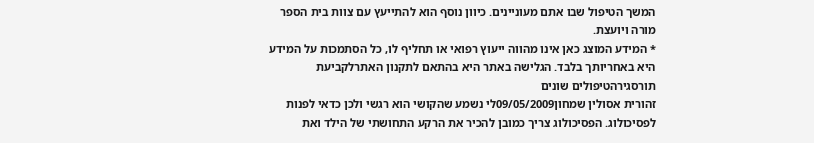המשך הטיפול שבו אתם מעוניינים. כיוון נוסף הוא להתייעץ עם צוות בית הספר מורה ויועצת.
* המידע המוצג כאן אינו מהווה ייעוץ רפואי או תחליף לו, כל הסתמכות על המידע היא באחריותך בלבד. הגלישה באתר היא בהתאם לתקנון האתרלקביעת תורסגירהטיפולים שונים
זהורית אסולין שמחון09/05/2009לי נשמע שהקושי הוא רגשי ולכן כדאי לפנות לפסיכולוג. הפסיכולוג צריך כמובן להכיר את הרקע התחושתי של הילד ואת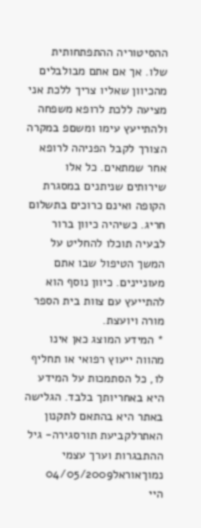ההסיטוריה ההתפתחותית שלו. אך אם אתם מבולבלים מהכיוון שאליו צריך ללכת אני מציעה ללכת לרופא משפחה ולהתייעץ עימו ומשםפ במקרה הצורך לקבל הפניהה לרופא אחר שמתאים. כל אלו שירותים שניתנים במסגרת הקופה ואינם כרוכים בתשלום חריג. כשיהיה כיוון ברור לבעיה תוכלו להחליט על המשך הטיפול שבו אתם מעוניינים. כיוון נוסף הוא להתייעץ עם צוות בית הספר מורה ויועצת.
* המידע המוצג כאן אינו מהווה ייעוץ רפואי או תחליף לו, כל הסתמכות על המידע היא באחריותך בלבד. הגלישה באתר היא בהתאם לתקנון האתרלקביעת תורסגירה- גיל ההתבגרות וערך עצמי נמוךאוראל04/05/2009
היי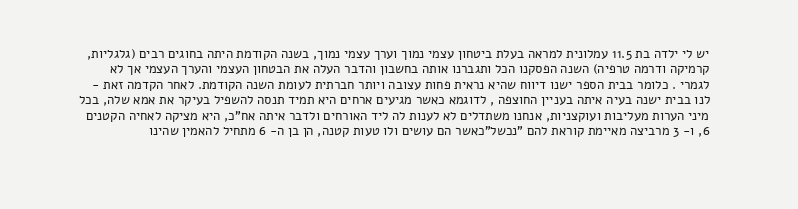יש לי ילדה בת 11.5 עמלונית למראה בעלת ביטחון עצמי נמוך וערך עצמי נמוך, בשנה הקודמת היתה בחוגים רבים (גלגליות, קרמיקה ודרמה טרפיה) השנה הפסקנו הכל ותגברנו אותה בחשבון והדבר העלה את הבטחון העצמי והערך העצמי אך לא לגמרי . כלומר בבית הספר ישנו דיווח שהיא נראית פחות עצובה ויותר חברתית לעומת השנה הקודמת. לאחר הקדמה זאת - לנו בבית ישנה בעיה איתה בעניין החוצפה , לדוגמא כאשר מגיעים ארחים היא תמיד תנסה להשפיל בעיקר את אמא שלה, בכל מיני הערות מעליבות ועוקצניות, אנחנו משתדלים לא לענות לה ליד האורחים ולדבר איתה אח"כ, היא מציקה לאחיה הקטנים 6, ו- 3 מרביצה מאיימת קוראת להם "נכשל"כאשר הם עושים ולו טעות קטנה, הן בן ה- 6 מתחיל להאמין שהינו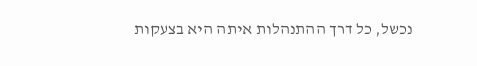נכשל, כל דרך ההתנהלות איתה היא בצעקות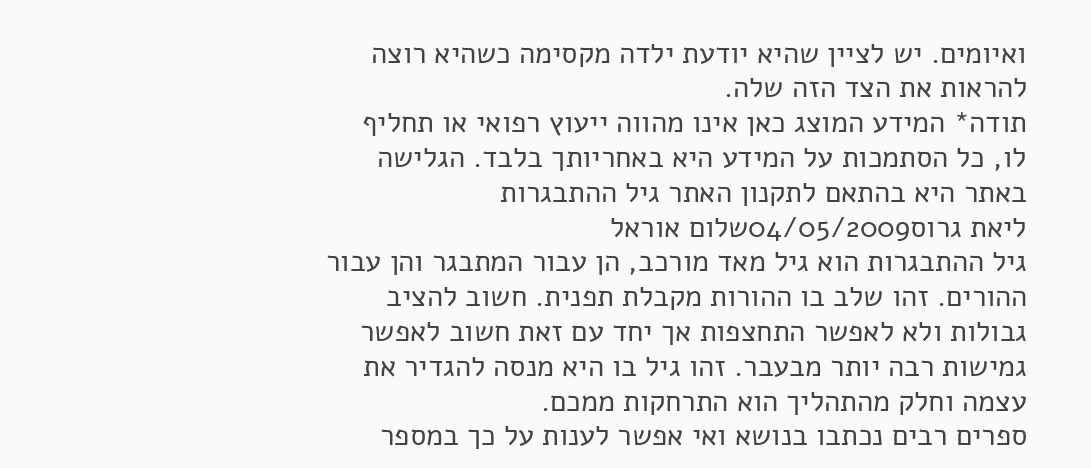ואיומים. יש לציין שהיא יודעת ילדה מקסימה כשהיא רוצה להראות את הצד הזה שלה.
תודה* המידע המוצג כאן אינו מהווה ייעוץ רפואי או תחליף לו, כל הסתמכות על המידע היא באחריותך בלבד. הגלישה באתר היא בהתאם לתקנון האתר גיל ההתבגרות
ליאת גרוס04/05/2009שלום אוראל
גיל ההתבגרות הוא גיל מאד מורכב, הן עבור המתבגר והן עבור ההורים. זהו שלב בו ההורות מקבלת תפנית. חשוב להציב גבולות ולא לאפשר התחצפות אך יחד עם זאת חשוב לאפשר גמישות רבה יותר מבעבר. זהו גיל בו היא מנסה להגדיר את עצמה וחלק מהתהליך הוא התרחקות ממכם.
ספרים רבים נכתבו בנושא ואי אפשר לענות על כך במספר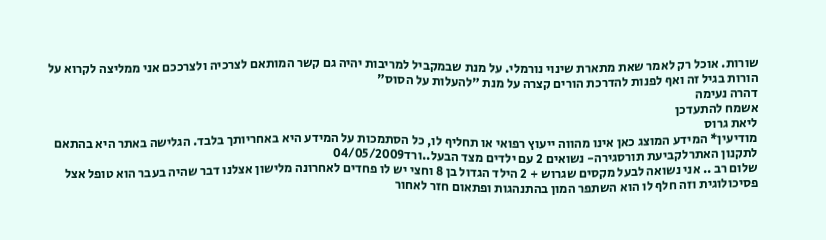שורות. אוכל רק לאמר שאת מתארת שינוי נורמלי. על מנת שבמקביל למריבות יהיה גם קשר המותאם לצרכיה ולצרככם אני ממליצה לקרוא על הורות בגיל זה ואף לפנות להדרכת הורים קצרה על מנת "להעלות על הסוס"
דהרה נעימה
אשמח להתעדכן
ליאת גרוס
מודיעין* המידע המוצג כאן אינו מהווה ייעוץ רפואי או תחליף לו, כל הסתמכות על המידע היא באחריותך בלבד. הגלישה באתר היא בהתאם לתקנון האתרלקביעת תורסגירה- נשואים 2 עם ילדים מצד הבעל..ורד04/05/2009
שלום רב .. אני נשואה לבעל מקסים שגרוש + 2 הילד הגדול בן 8 וחצי יש לו פחדים לאחרונה מלישון אצלנו דבר שהיה בעבר הוא טופל אצל פסיכולוגית וזה חלף לו הוא השתפר המון בהתנהגות ופתאום חזר לאחור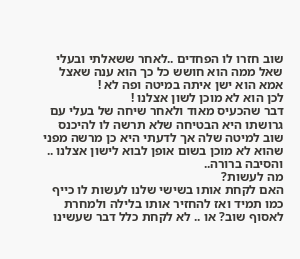שוב חזרו לו הפחדים ..לאחר ששאלתי ובעלי שאל ממה הוא חושש כל כך הוא ענה שאצל אמא הוא ישן איתה במיטה ופה לא !
לכן הוא לא מוכן לשון אצלנו !
דבר שהכעיס מאוד ולאחר שיחה של בעלי עם גרושתו היא הבטיחה שלא תרשה לו להיכנס שוב למיטה שלה אך לדעתי היא כן מרשה מפני שהוא לא מוכן בשום אופן לבוא לישון אצלנו .. והסיבה ברורה..
מה לעשות?
האם לקחת אותו בשישי שלנו לעשות לו כייף כמו תמיד ואז להחזיר אותו בלילה ולמחרת לאסוף שוב? או .. לא לקחת כלל דבר שעשינו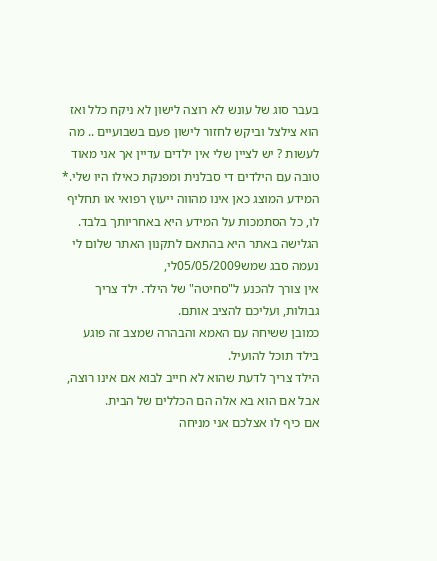בעבר סוג של עונש לא רוצה לישון לא ניקח כלל ואז הוא צילצל וביקש לחזור לישון פעם בשבועיים .. מה לעשות ? יש לציין שלי אין ילדים עדיין אך אני מאוד טובה עם הילדים די סבלנית ומפנקת כאילו היו שלי.* המידע המוצג כאן אינו מהווה ייעוץ רפואי או תחליף לו, כל הסתמכות על המידע היא באחריותך בלבד. הגלישה באתר היא בהתאם לתקנון האתר שלום לי
נעמה סבג שמש05/05/2009לי,
אין צורך להכנע ל"סחיטה" של הילד. ילד צריך גבולות, ועליכם להציב אותם.
כמובן ששיחה עם האמא והבהרה שמצב זה פוגע בילד תוכל להועיל.
הילד צריך לדעת שהוא לא חייב לבוא אם אינו רוצה, אבל אם הוא בא אלה הם הכללים של הבית.
אם כיף לו אצלכם אני מניחה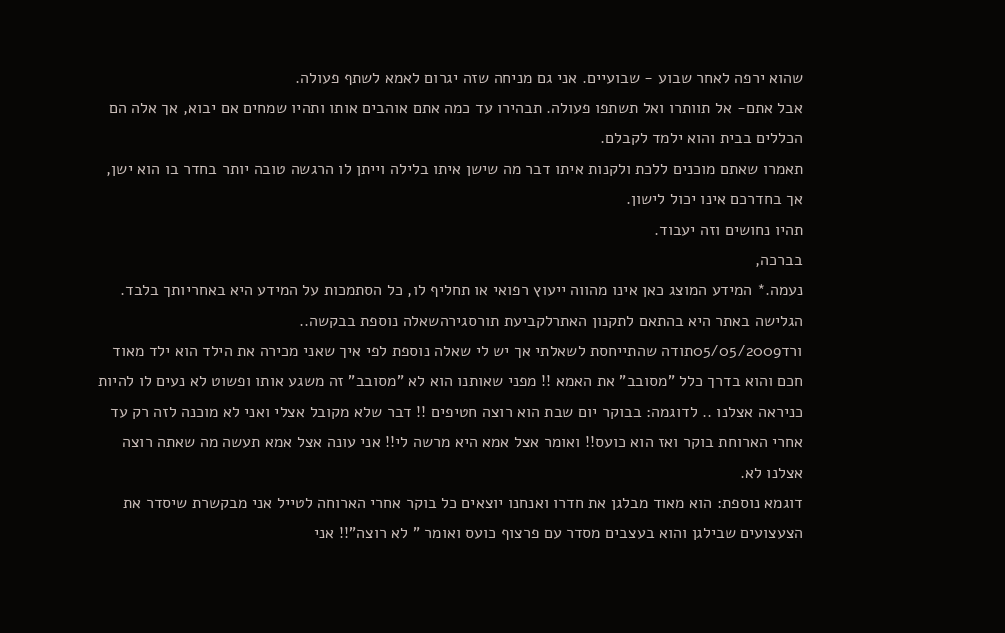שהוא ירפה לאחר שבוע - שבועיים. אני גם מניחה שזה יגרום לאמא לשתף פעולה.
אבל אתם- אל תוותרו ואל תשתפו פעולה. תבהירו עד כמה אתם אוהבים אותו ותהיו שמחים אם יבוא, אך אלה הם הכללים בבית והוא ילמד לקבלם.
תאמרו שאתם מוכנים ללכת ולקנות איתו דבר מה שישן איתו בלילה וייתן לו הרגשה טובה יותר בחדר בו הוא ישן, אך בחדרכם אינו יכול לישון.
תהיו נחושים וזה יעבוד.
בברכה,
נעמה.* המידע המוצג כאן אינו מהווה ייעוץ רפואי או תחליף לו, כל הסתמכות על המידע היא באחריותך בלבד. הגלישה באתר היא בהתאם לתקנון האתרלקביעת תורסגירהשאלה נוספת בבקשה..
ורד05/05/2009תודה שהתייחסת לשאלתי אך יש לי שאלה נוספת לפי איך שאני מכירה את הילד הוא ילד מאוד חכם והוא בדרך כלל "מסובב" את האמא !! מפני שאותנו הוא לא "מסובב" זה משגע אותו ופשוט לא נעים לו להיות כניראה אצלנו .. לדוגמה: בבוקר יום שבת הוא רוצה חטיפים !! דבר שלא מקובל אצלי ואני לא מוכנה לזה רק עד אחרי הארוחת בוקר ואז הוא כועס!! ואומר אצל אמא היא מרשה לי!! אני עונה אצל אמא תעשה מה שאתה רוצה אצלנו לא.
דוגמא נוספת: הוא מאוד מבלגן את חדרו ואנחנו יוצאים כל בוקר אחרי הארוחה לטייל אני מבקשרת שיסדר את הצעצועים שבילגן והוא בעצבים מסדר עם פרצוף כועס ואומר " לא רוצה"!! אני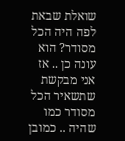שואלת שבאת לפה היה הכל מסודר? הוא עונה כן .. אז אני מבקשת שתשאיר הכל מסודר כמו שהיה .. כמובן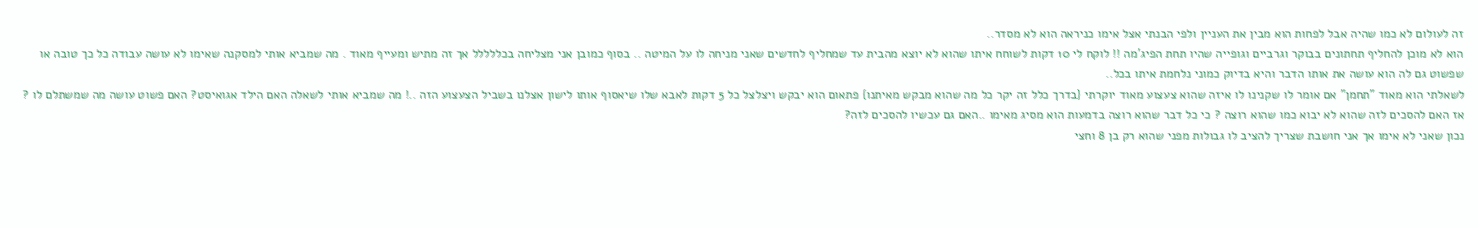זה לעולום לא כמו שהיה אבל לפחות הוא מבין את העניין ולפי הבנתי אצל אימו כניראה הוא לא מסדר..
הוא לא מוכן להחליף תחתונים בבוקר וגרביים וגופייה שהיו תחת הפיג'מה !! לוקח לי 10 דקות לשוחח איתו שהוא לא יוצא מהבית עד שמחליף לחדשים שאני מניחה לו על המיטה .. בסוף כמובן אני מצליחה בכללללל אך זה מתיש ומעייף מאוד . מה שמביא אותי למסקנה שאימו לא עושה עבודה כל כך טובה או שפשוט גם לה הוא עושה את אותו הדבר והיא בדיוק כמוני נלחמת איתו בכל..
לשאלתי הוא מאוד "תחמן" אם אומר לו שקנינו לו איזה שהוא צעצוע מאוד יוקרתי {בדרך כלל זה יקר כל מה שהוא מבקש מאיתנו} פתאום הוא יבקש ויצלצל כל 5 דקות לאבא שלו שיאסוף אותו לישון אצלנו בשביל הצעצוע הזה ..! מה שמביא אותי לשאלה האם הילד אגואיסט? האם פשוט עושה מה שמשתלם לו ?
אז האם להסכים לזה שהוא לא יבוא כמו שהוא רוצה ? כי כל דבר שהוא רוצה בדמעות הוא מסיג מאימו ..האם גם עכשיו להסכים לזה?
נכון שאני לא אימו אך אני חושבת שצריך להציב לו גבולות מפני שהוא רק בן 8 וחצי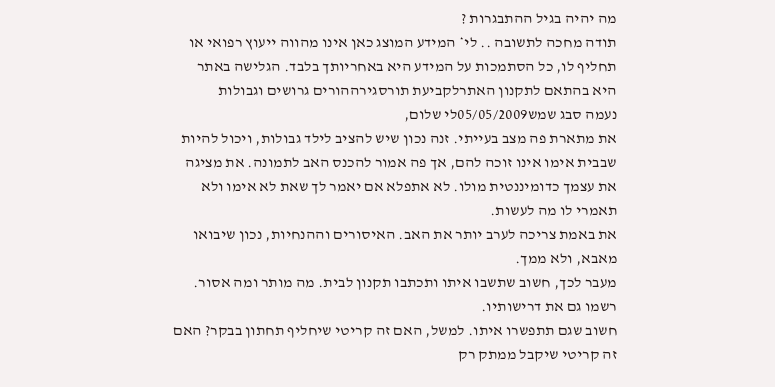מה יהיה בגיל ההתבגרות ?
תודה מחכה לתשובה .. לי* המידע המוצג כאן אינו מהווה ייעוץ רפואי או תחליף לו, כל הסתמכות על המידע היא באחריותך בלבד. הגלישה באתר היא בהתאם לתקנון האתרלקביעת תורסגירההורים גרושים וגבולות
נעמה סבג שמש05/05/2009לי שלום,
את מתארת פה מצב בעייתי. זנה נכון שיש להציב לילד גבולות, ויכול להיות שבבית אימו אינו זוכה להם, אך פה אמור להכנס האב לתמונה. את מציגה את עצמך כדומיננטית מולו. לא אתפלא אם יאמר לך שאת לא אימו ולא תאמרי לו מה לעשות.
את באמת צריכה לערב יותר את האב. האיסורים וההנחיות, נכון שיבואו מאבא, ולא ממך.
מעבר לכך, חשוב שתשבו איתו ותכתבו תקנון לבית. מה מותר ומה אסור. רשמו גם את דרישותיו.
חשוב שגם תתפשרו איתו. למשל, האם זה קריטי שיחליף תחתון בבקר? האם זה קריטי שיקבל ממתק רק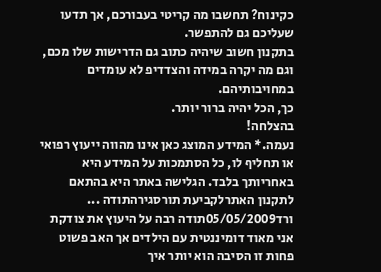כקינוח? תחשבו מה קריטי בעבורכם, אך תדעו שעליכם גם להתפשר.
בתקנון חשוב שיהיה כתוב גם הדרישות שלו מכם, וגם מה יקרה במידה והצדדיפ לא עומדים במחויבותיהם.
כך, הכל יהיה ברור יותר.
בהצלחה!
נעמה.* המידע המוצג כאן אינו מהווה ייעוץ רפואי או תחליף לו, כל הסתמכות על המידע היא באחריותך בלבד. הגלישה באתר היא בהתאם לתקנון האתרלקביעת תורסגירהתודה ...
ורד05/05/2009תודה רבה על היעוץ את צודקת אני מאוד דומיננטית עם הילדים אך האב פשוט פחות זו הסיבה הוא יותר איך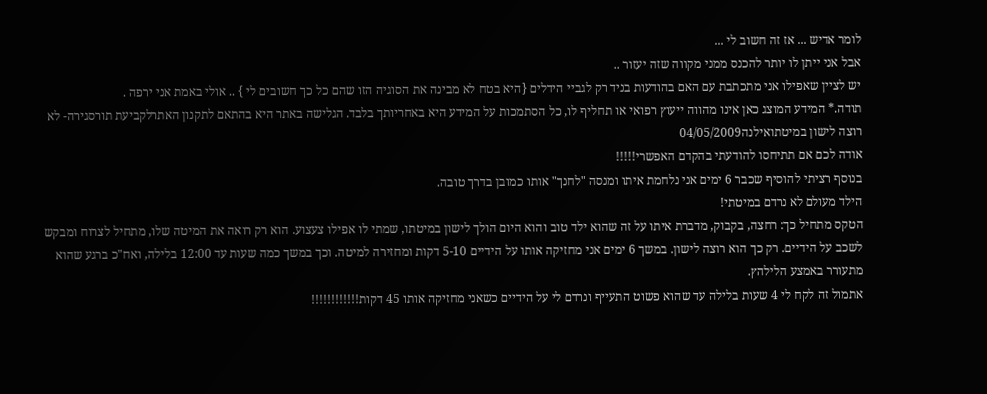לומר אדיש ... אז זה חשוב לי ...
אבל אני ייתן לו יותר להכנס ממני מקווה שזה יעזור ..
יש לציין שאפילו אני מתכתבת עם האם בהודעות בניד רק לגביי הידלים {היא בטח לא מבינה את הסוגיה הזו שהם כל כך חשובים לי } .. אולי באמת אני ירפה .
תודה.* המידע המוצג כאן אינו מהווה ייעוץ רפואי או תחליף לו, כל הסתמכות על המידע היא באחריותך בלבד. הגלישה באתר היא בהתאם לתקנון האתרלקביעת תורסגירה- לא רוצה לישון במיטתואילנה04/05/2009
אודה לכם אם תתיחסו להודעתי בהקדם האפשרי!!!!!
בנוסף רציתי להוסיף שכבר 6 ימים אני נלחמת איתו ומנסה "לחנך" אותו כמובן בדרך טובה.
הילד מעולם לא נרדם במיטתי!
הטקס מתחיל כך: רחצה, בקבוק, מדברת איתו על זה שהוא ילד טוב והוא היום הולך לישון במיטתו, שמתי לו אפילו צעצוע. הוא רק רואה את המיטה שלו, מתחיל לצרוח ומבקש לשכב על הידיים. רק כך הוא רוצה לישון. במשך 6 ימים אני מחזיקה אותו על הידיים 5-10 דקות ומחזירה למיטה. וכך במשך כמה שעות עד 12:00 בלילה, ואח"כ ברגע שהוא מתעורר באמצע הלילהץ.
אתמול זה לקח לי 4 שעות בלילה עד שהוא פשוט התעייף ונרדם לי על הידיים כשאני מחזיקה אותו 45 דקות!!!!!!!!!!!!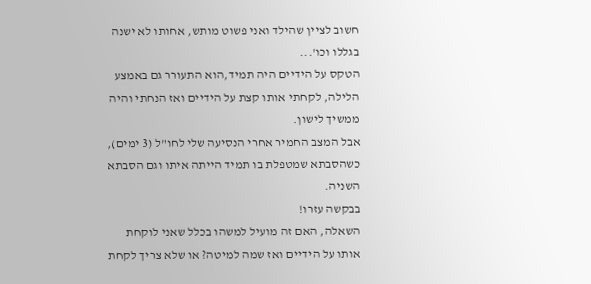חשוב לציין שהילד ואני פשוט מותש, אחותו לא ישנה בגללו וכו'...
הטקס על הידיים היה תמיד,הוא התעורר גם באמצע הלילה, לקחתי אותו קצת על הידיים ואז הנחתי והיה ממשיך לישון.
אבל המצב החמיר אחרי הנסיעה שלי לחו"ל (3 ימים), כשהסבתא שמטפלת בו תמיד הייתה איתו וגם הסבתא השניה.
בבקשה עזרו!
השאלה, האם זה מועיל למשהו בכלל שאני לוקחת אותו על הידיים ואז שמה למיטה? או שלא צריך לקחת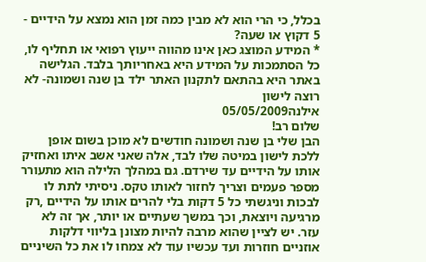בכלל, כי הרי הוא לא מבין כמה זמן הוא נמצא על הידיים - 5 דקוץ או שעה?
* המידע המוצג כאן אינו מהווה ייעוץ רפואי או תחליף לו, כל הסתמכות על המידע היא באחריותך בלבד. הגלישה באתר היא בהתאם לתקנון האתר ילד בן שנה ושמונה- לא רוצה לישון
אילנה05/05/2009
שלום רב!
הבן שלי בן שנה ושמונה חודשים לא מוכן בשום אופן ללכת לישון במיטה שלו לבד, אלה שאני אשב איתו ואחזיק אותו על הידיים עד שירדם. גם במהלך הלילה הוא מתעורר מספר פעמים וצריך לחזור לאותו טקס. ניסיתי לתת לו לבכות וניגשתי כל 5 דקות בלי להרים אותו על הידיים ,רק מרגיעה ויוצאת, וכך במשך שעתיים או יותר, אך זה לא עזר. יש לציין שהוא מרבה להיות מצונן בליווי דלקות אוזניים חוזרות ועד עכשיו עוד לא צמחו לו את כל השיניים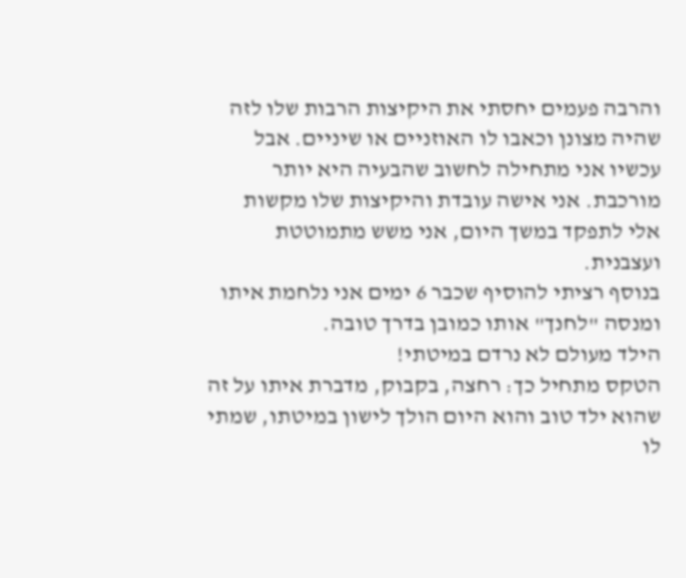והרבה פעמים יחסתי את היקיצות הרבות שלו לזה שהיה מצונן וכאבו לו האוזניים או שיניים. אבל עכשיו אני מתחילה לחשוב שהבעיה היא יותר מורכבת. אני אישה עובדת והיקיצות שלו מקשות אלי לתפקד במשך היום, אני משש מתמוטטת ועצבנית.
בנוסף רציתי להוסיף שכבר 6 ימים אני נלחמת איתו ומנסה "לחנך" אותו כמובן בדרך טובה.
הילד מעולם לא נרדם במיטתי!
הטקס מתחיל כך: רחצה, בקבוק, מדברת איתו על זה שהוא ילד טוב והוא היום הולך לישון במיטתו, שמתי לו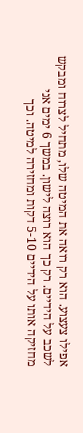אפילו צעצוע. הוא רק רואה את המיטה שלו, מתחיל לצרוח ומבקש לשכב על הידיים. רק כך הוא רוצה לישון. במשך 6 ימים אני מחזיקה אותו על הידיים 5-10 דקות ומחזירה למיטה. וכך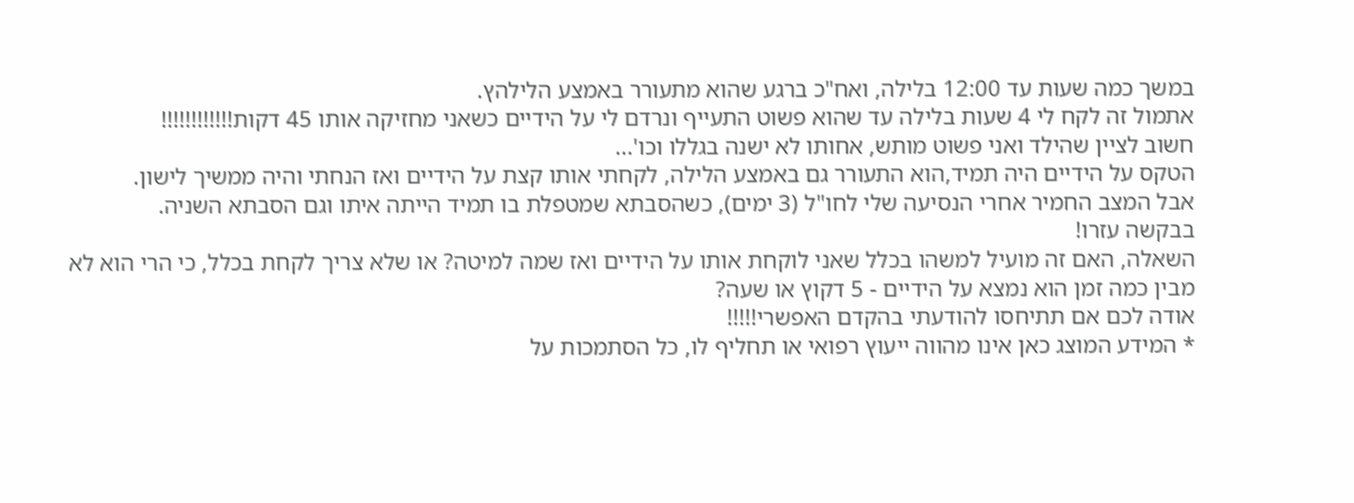במשך כמה שעות עד 12:00 בלילה, ואח"כ ברגע שהוא מתעורר באמצע הלילהץ.
אתמול זה לקח לי 4 שעות בלילה עד שהוא פשוט התעייף ונרדם לי על הידיים כשאני מחזיקה אותו 45 דקות!!!!!!!!!!!!
חשוב לציין שהילד ואני פשוט מותש, אחותו לא ישנה בגללו וכו'...
הטקס על הידיים היה תמיד,הוא התעורר גם באמצע הלילה, לקחתי אותו קצת על הידיים ואז הנחתי והיה ממשיך לישון.
אבל המצב החמיר אחרי הנסיעה שלי לחו"ל (3 ימים), כשהסבתא שמטפלת בו תמיד הייתה איתו וגם הסבתא השניה.
בבקשה עזרו!
השאלה, האם זה מועיל למשהו בכלל שאני לוקחת אותו על הידיים ואז שמה למיטה? או שלא צריך לקחת בכלל, כי הרי הוא לא מבין כמה זמן הוא נמצא על הידיים - 5 דקוץ או שעה?
אודה לכם אם תתיחסו להודעתי בהקדם האפשרי!!!!!
* המידע המוצג כאן אינו מהווה ייעוץ רפואי או תחליף לו, כל הסתמכות על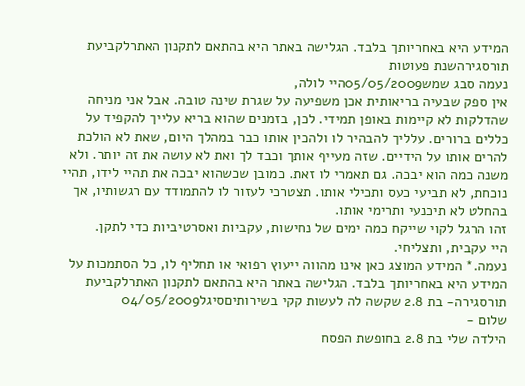המידע היא באחריותך בלבד. הגלישה באתר היא בהתאם לתקנון האתרלקביעת תורסגירהשנת פעוטות
נעמה סבג שמש05/05/2009היי לולה,
אין ספק שבעיה בריאותית אכן משפיעה על שגרת שינה טובה. אבל אני מניחה שהדלקות לא קיימות באופן תמידי. לכן, בזמנים שהוא בריא עלייך להקפיד על כללים ברורים. עלליך להבהיר לו ולהכין אותו כבר במהלך היום, שאת לא הולכת להרים אותו על הידיים. שזה מעייף אותך וכבד לך ואת לא עושה את זה יותר. ולא משנה כמה הוא יבכה. גם תאמרי לו זאת. כמובן שכשהוא יבכה את תהיי לידו, תהיי נוכחת, לא תביעי כעס ותכילי אותו. תצטרכי לעזור לו להתמודד עם רגשותיו, אך בהחלט לא תיכנעי ותרימי אותו.
זהו הרגל לקוי שייקח כמה ימים של נחישות, עקביות ואסרטיביות כדי לתקן.
היי עקבית, ותצליחי.
נעמה.* המידע המוצג כאן אינו מהווה ייעוץ רפואי או תחליף לו, כל הסתמכות על המידע היא באחריותך בלבד. הגלישה באתר היא בהתאם לתקנון האתרלקביעת תורסגירה- בת 2.8 שקשה לה לעשות קקי בשירותיםסיגל04/05/2009
שלום -
הילדה שלי בת 2.8 בחופשת הפסח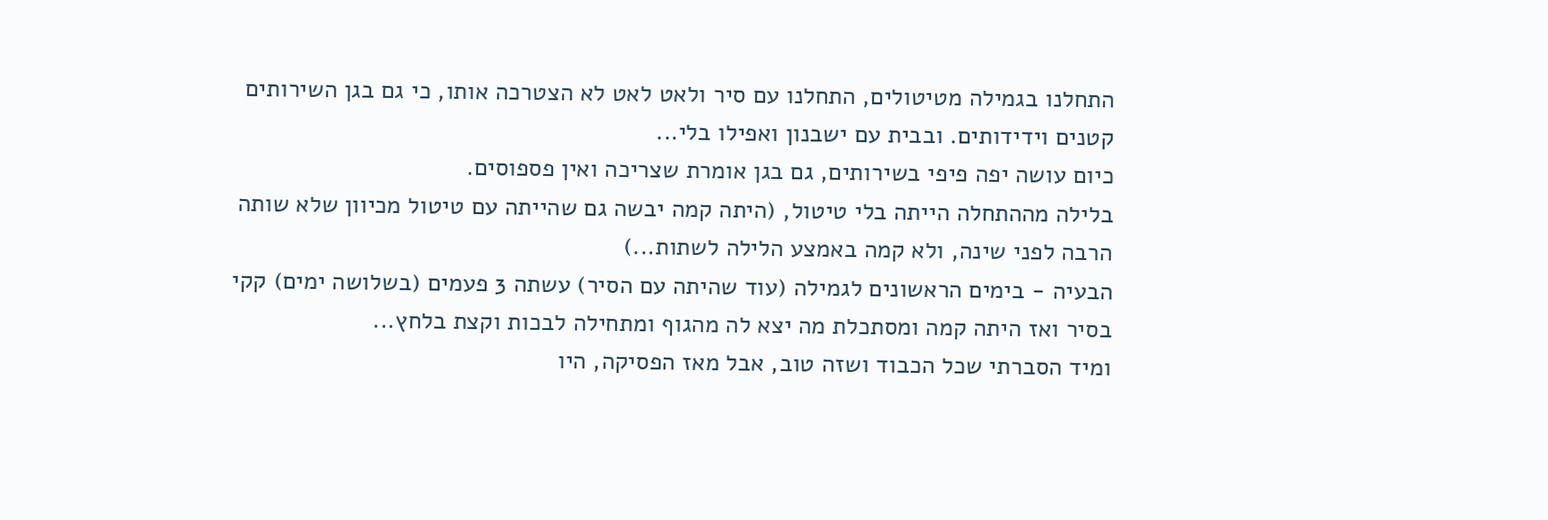התחלנו בגמילה מטיטולים, התחלנו עם סיר ולאט לאט לא הצטרכה אותו, כי גם בגן השירותים קטנים וידידותים. ובבית עם ישבנון ואפילו בלי...
כיום עושה יפה פיפי בשירותים, גם בגן אומרת שצריכה ואין פספוסים.
בלילה מההתחלה הייתה בלי טיטול, (היתה קמה יבשה גם שהייתה עם טיטול מכיוון שלא שותה הרבה לפני שינה, ולא קמה באמצע הלילה לשתות...)
הבעיה - בימים הראשונים לגמילה (עוד שהיתה עם הסיר) עשתה 3 פעמים (בשלושה ימים) קקי בסיר ואז היתה קמה ומסתכלת מה יצא לה מהגוף ומתחילה לבכות וקצת בלחץ...
ומיד הסברתי שכל הכבוד ושזה טוב, אבל מאז הפסיקה, היו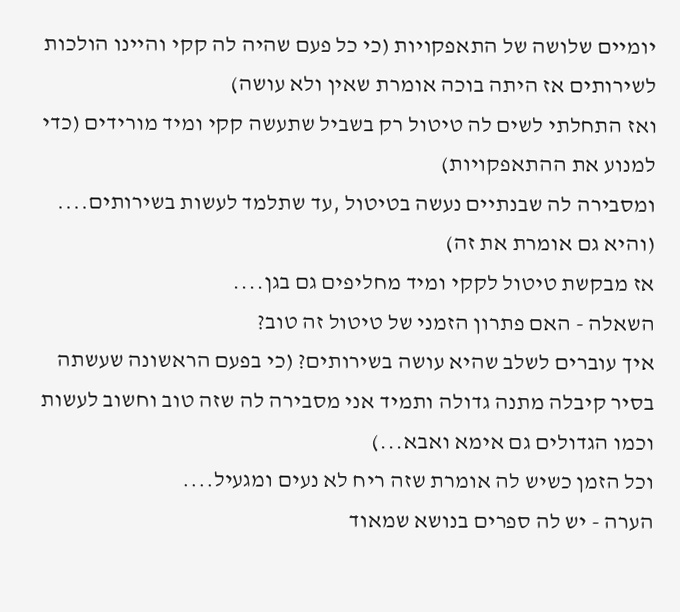יומיים שלושה של התאפקויות (כי כל פעם שהיה לה קקי והיינו הולכות לשירותים אז היתה בוכה אומרת שאין ולא עושה)
ואז התחלתי לשים לה טיטול רק בשביל שתעשה קקי ומיד מורידים (כדי למנוע את ההתאפקויות)
ומסבירה לה שבנתיים נעשה בטיטול ,עד שתלמד לעשות בשירותים.... (והיא גם אומרת את זה)
אז מבקשת טיטול לקקי ומיד מחליפים גם בגן....
השאלה - האם פתרון הזמני של טיטול זה טוב?
איך עוברים לשלב שהיא עושה בשירותים? (כי בפעם הראשונה שעשתה בסיר קיבלה מתנה גדולה ותמיד אני מסבירה לה שזה טוב וחשוב לעשות וכמו הגדולים גם אימא ואבא...)
וכל הזמן כשיש לה אומרת שזה ריח לא נעים ומגעיל....
הערה - יש לה ספרים בנושא שמאוד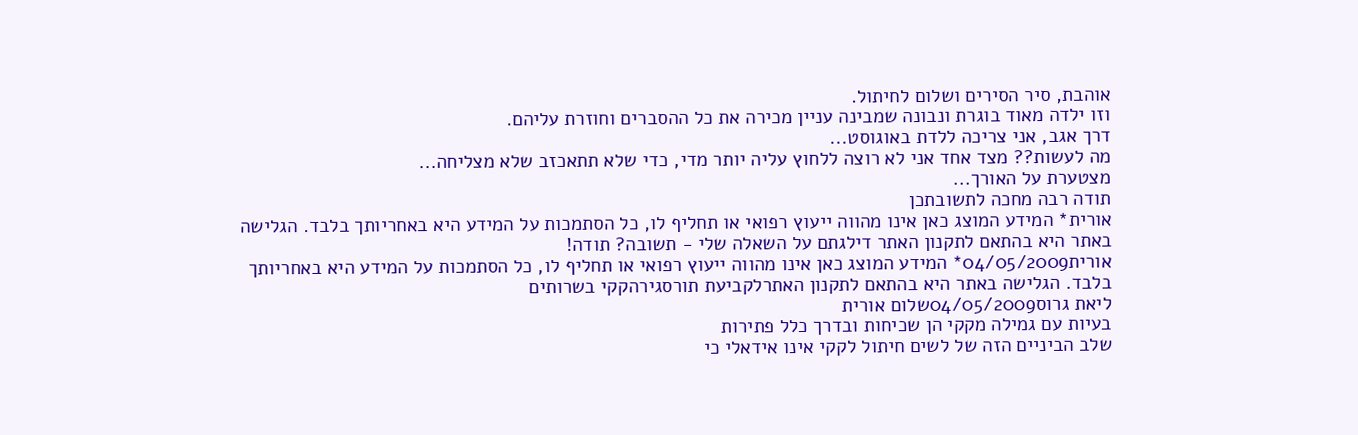אוהבת, סיר הסירים ושלום לחיתול.
וזו ילדה מאוד בוגרת ונבונה שמבינה עניין מכירה את כל ההסברים וחוזרת עליהם.
דרך אגב, אני צריכה ללדת באוגוסט...
מה לעשות?? מצד אחד אני לא רוצה ללחוץ עליה יותר מדי, כדי שלא תתאכזב שלא מצליחה...
מצטערת על האורך...
תודה רבה מחכה לתשובתכן
אורית* המידע המוצג כאן אינו מהווה ייעוץ רפואי או תחליף לו, כל הסתמכות על המידע היא באחריותך בלבד. הגלישה באתר היא בהתאם לתקנון האתר דילגתם על השאלה שלי - תשובה? תודה!
אורית04/05/2009* המידע המוצג כאן אינו מהווה ייעוץ רפואי או תחליף לו, כל הסתמכות על המידע היא באחריותך בלבד. הגלישה באתר היא בהתאם לתקנון האתרלקביעת תורסגירהקקי בשרותים
ליאת גרוס04/05/2009שלום אורית
בעיות עם גמילה מקקי הן שכיחות ובדרך כלל פתירות
שלב הביניים הזה של לשים חיתול לקקי אינו אידאלי כי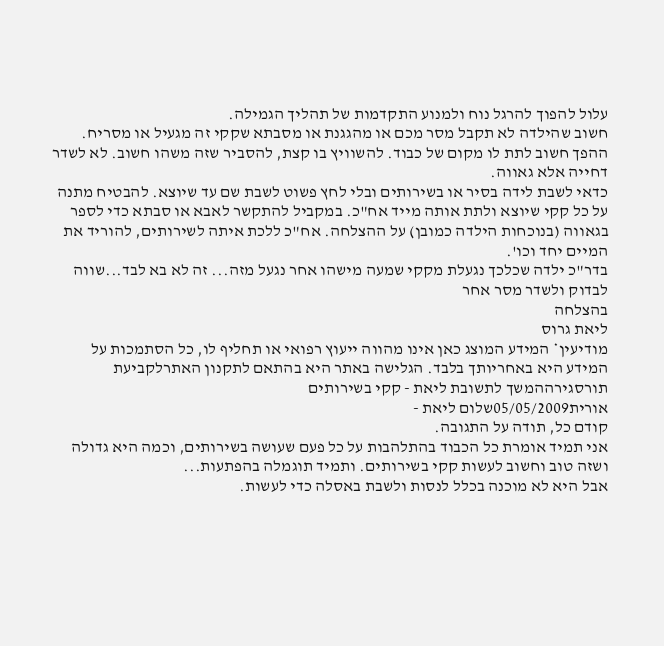עלול להפוך להרגל נוח ולמנוע התקדמות של תהליך הגמילה.
חשוב שהילדה לא תקבל מסר מכם או מהגגנת או מסבתא שקקי זה מגעיל או מסריח. ההפך חשוב לתת לו מקום של כבוד. להשוויץ בו קצת, להסביר שזה משהו חשוב. לא לשדר דחייה אלא גאווה.
כדאי לשבת לידה בסיר או בשירותים ובלי לחץ פשוט לשבת שם עד שיוצא. להבטיח מתנה על כל קקי שיוצא ולתת אותה מייד אח"כ. במקביל להתקשר לאבא או סבתא כדי לספר בגאווה (בנוכחות הילדה כמובן) על ההצלחה. אח"כ ללכת איתה לשירותים, להוריד את המיים יחד וכו'.
בדר"כ ילדה שכלכך נגעלת מקקי שמעה מישהו אחר נגעל מזה... זה לא בא לבד...שווה לבדוק ולשדר מסר אחר
בהצלחה
ליאת גרוס
מודיעין* המידע המוצג כאן אינו מהווה ייעוץ רפואי או תחליף לו, כל הסתמכות על המידע היא באחריותך בלבד. הגלישה באתר היא בהתאם לתקנון האתרלקביעת תורסגירההמשך לתשובת ליאת - קקי בשירותים
אורית05/05/2009שלום ליאת -
קודם כל, תודה על התגובה.
אני תמיד אומרת כל הכבוד בהתלהבות על כל פעם שעושה בשירותים, וכמה היא גדולה ושזה טוב וחשוב לעשות קקי בשירותים. ותמיד תוגמלה בהפתעות...
אבל היא לא מוכנה בכלל לנסות ולשבת באסלה כדי לעשות.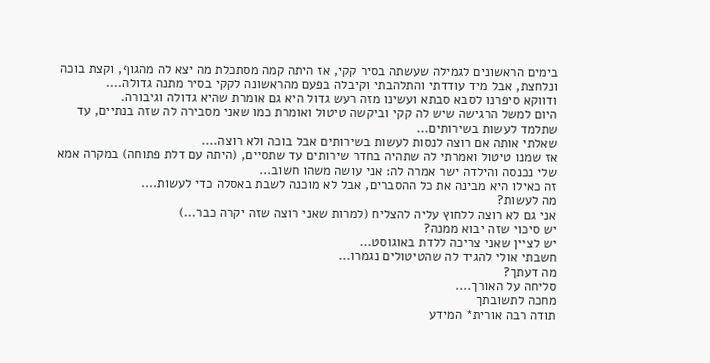בימים הראשונים לגמילה שעשתה בסיר קקי, אז היתה קמה מסתכלת מה יצא לה מהגוף, וקצת בוכה ונלחצת, אבל מיד עודדתי והתלהבתי וקיבלה בפעם מהראשונה לקקי בסיר מתנה גדולה....
ודווקא סיפרנו לסבא סבתא ועשינו מזה רעש גדול היא גם אומרת שהיא גדולה וגיבורה.
היום למשל הרגישה שיש לה קקי וביקשה טיטול ואומרת כמו שאני מסבירה לה שזה בנתיים, עד שתלמד לעשות בשירותים...
שאלתי אותה אם רוצה לנסות לעשות בשירותים אבל בוכה ולא רוצה....
אז שמנו טיטול ואמרתי לה שתהיה בחדר שירותים עד שתסיים, (היתה עם דלת פתוחה) במקרה אמא שלי נכנסה והילדה ישר אמרה לה: אני עושה משהו חשוב...
זה כאילו היא מבינה את כל ההסברים, אבל לא מוכנה לשבת באסלה כדי לעשות....
מה לעשות?
אני גם לא רוצה ללחוץ עליה להצליח (למרות שאני רוצה שזה יקרה כבר...)
יש סיכוי שזה יבוא ממנה?
יש לציין שאני צריכה ללדת באוגוסט...
חשבתי אולי להגיד לה שהטיטולים נגמרו...
מה דעתך?
סליחה על האורך....
מחכה לתשובתך
תודה רבה אורית* המידע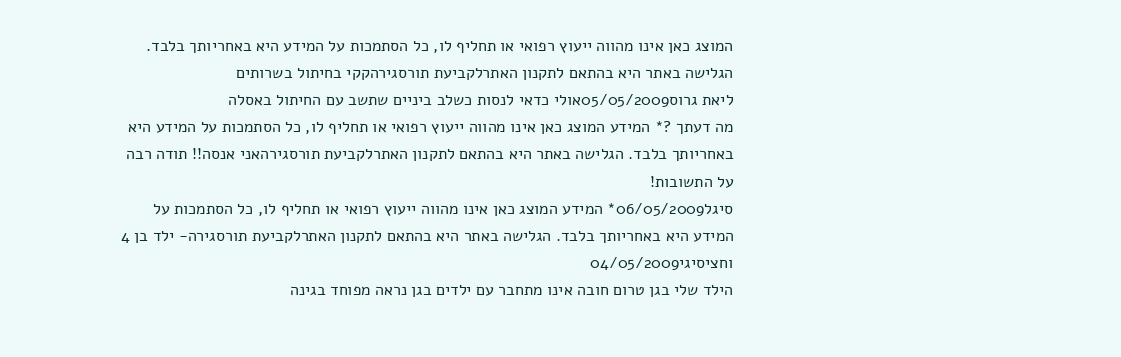המוצג כאן אינו מהווה ייעוץ רפואי או תחליף לו, כל הסתמכות על המידע היא באחריותך בלבד. הגלישה באתר היא בהתאם לתקנון האתרלקביעת תורסגירהקקי בחיתול בשרותים
ליאת גרוס05/05/2009אולי כדאי לנסות כשלב ביניים שתשב עם החיתול באסלה
מה דעתך ?* המידע המוצג כאן אינו מהווה ייעוץ רפואי או תחליף לו, כל הסתמכות על המידע היא באחריותך בלבד. הגלישה באתר היא בהתאם לתקנון האתרלקביעת תורסגירהאני אנסה!! תודה רבה על התשובות!
סיגל06/05/2009* המידע המוצג כאן אינו מהווה ייעוץ רפואי או תחליף לו, כל הסתמכות על המידע היא באחריותך בלבד. הגלישה באתר היא בהתאם לתקנון האתרלקביעת תורסגירה- ילד בן 4 וחציסיגי04/05/2009
הילד שלי בגן טרום חובה אינו מתחבר עם ילדים בגן נראה מפוחד בגינה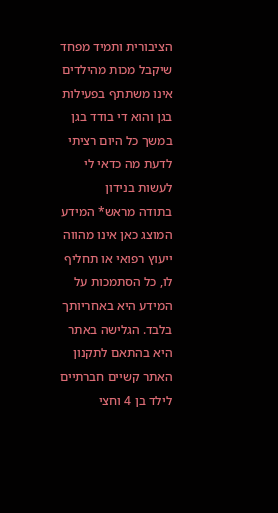הציבורית ותמיד מפחד שיקבל מכות מהילדים אינו משתתף בפעילות בגן והוא די בודד בגן במשך כל היום רציתי לדעת מה כדאי לי לעשות בנידון
בתודה מראש* המידע המוצג כאן אינו מהווה ייעוץ רפואי או תחליף לו, כל הסתמכות על המידע היא באחריותך בלבד. הגלישה באתר היא בהתאם לתקנון האתר קשיים חברתיים לילד בן 4 וחצי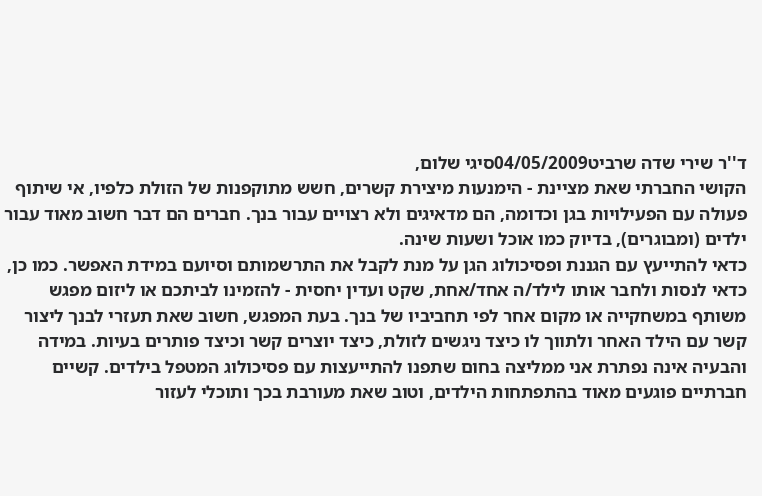ד''ר שירי שדה שרביט04/05/2009סיגי שלום,
הקושי החברתי שאת מציינת - הימנעות מיצירת קשרים, חשש מתוקפנות של הזולת כלפיו, אי שיתוף פעולה עם הפעילויות בגן וכדומה, הם מדאיגים ולא רצויים עבור בנך. חברים הם דבר חשוב מאוד עבור ילדים (ומבוגרים), בדיוק כמו אוכל ושעות שינה.
כדאי להתייעץ עם הגננת ופסיכולוג הגן על מנת לקבל את התרשמותם וסיועם במידת האפשר. כמו כן, כדאי לנסות ולחבר אותו לילד/ה אחד/אחת, שקט ועדין יחסית - להזמינו לביתכם או ליזום מפגש משותף במשחקייה או מקום אחר לפי תחביביו של בנך. בעת המפגש, חשוב שאת תעזרי לבנך ליצור קשר עם הילד האחר ולתווך לו כיצד ניגשים לזולת, כיצד יוצרים קשר וכיצד פותרים בעיות. במידה והבעיה אינה נפתרת אני ממליצה בחום שתפנו להתייעצות עם פסיכולוג המטפל בילדים. קשיים חברתיים פוגעים מאוד בהתפתחות הילדים, וטוב שאת מעורבת בכך ותוכלי לעזור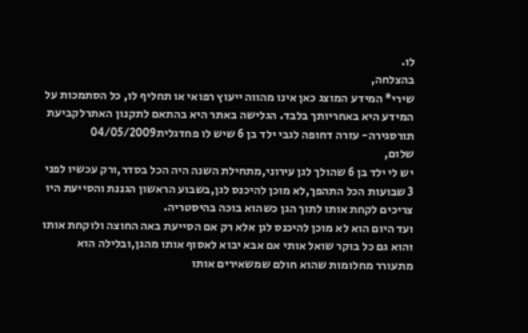לו.
בהצלחה,
שירי* המידע המוצג כאן אינו מהווה ייעוץ רפואי או תחליף לו, כל הסתמכות על המידע היא באחריותך בלבד. הגלישה באתר היא בהתאם לתקנון האתרלקביעת תורסגירה- עזרה דחופה לגבי ילד בן 6 שיש לו פחדגלית04/05/2009
שלום,
יש לי ילד בן 6 שהולך לגן עירוני,מתחילת השנה היה הכל בסדר,ורק עכשיו לפני 3 שבועות הכל התהפך,לא מוכן להיכנס לגן,בשבוע הראשון הגננת והסייעת היו צריכים לקחת אותו לתוך הגן כשהוא בוכה בהיסטריה.
ועד היום הוא לא מוכן להיכנס לגן אלא רק אם הסייעת באה החוצה ולוקחת אותו והוא גם כל בוקר שואל אותי אם אבא יבוא לאסוף אותו מהגן,ובלילה הוא מתעורר מחלומות שהוא חולם שמשאירים אותו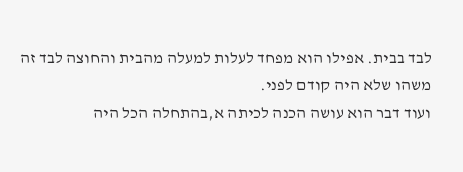לבד בבית. אפילו הוא מפחד לעלות למעלה מהבית והחוצה לבד זה משהו שלא היה קודם לפני.
ועוד דבר הוא עושה הכנה לכיתה א,בהתחלה הכל היה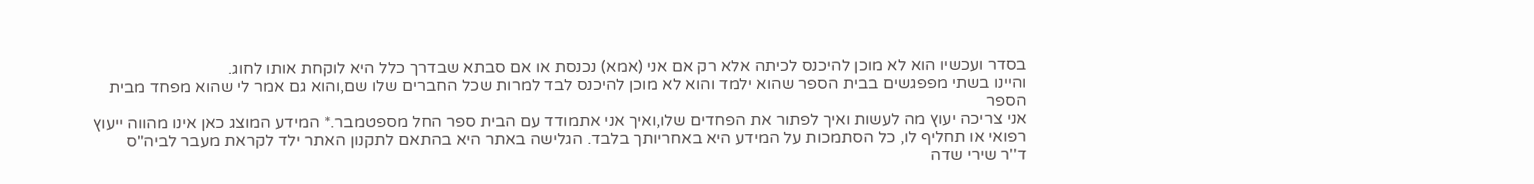בסדר ועכשיו הוא לא מוכן להיכנס לכיתה אלא רק אם אני (אמא) נכנסת או אם סבתא שבדרך כלל היא לוקחת אותו לחוג.
והיינו בשתי מפפגשים בבית הספר שהוא ילמד והוא לא מוכן להיכנס לבד למרות שכל החברים שלו שם,והוא גם אמר לי שהוא מפחד מבית הספר
אני צריכה יעוץ מה לעשות ואיך לפתור את הפחדים שלו,ואיך אני אתמודד עם הבית ספר החל מספטמבר.* המידע המוצג כאן אינו מהווה ייעוץ רפואי או תחליף לו, כל הסתמכות על המידע היא באחריותך בלבד. הגלישה באתר היא בהתאם לתקנון האתר ילד לקראת מעבר לביה"ס
ד''ר שירי שדה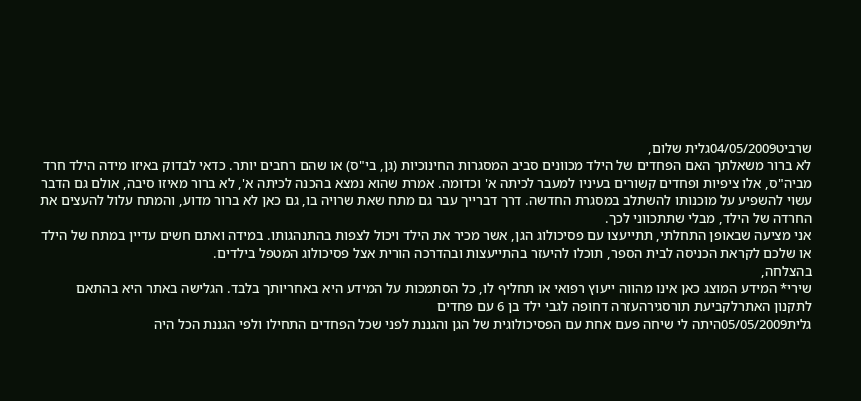שרביט04/05/2009גלית שלום,
לא ברור משאלתך האם הפחדים של הילד מכוונים סביב המסגרות החינוכיות (גן, בי"ס) או שהם רחבים יותר. כדאי לבדוק באיזו מידה הילד חרד מביה"ס, אלו ציפיות ופחדים קשורים בעיניו למעבר לכיתה א' וכדומה. אמרת שהוא נמצא בהכנה לכיתה א', לא ברור מאיזו סיבה, אולם גם הדבר עשוי להשפיע על מוכנותו להשתלב במסגרת החדשה. דרך דברייך עבר גם מתח שאת שרויה בו, גם כאן לא ברור מדוע, והמתח עלול להעצים את החרדה של הילד, מבלי שתתכווני לכך.
אני מציעה שבאופן התחלתי, תתייעצו עם פסיכולוג הגן, אשר מכיר את הילד ויכול לצפות בהתנהגותו. במידה ואתם חשים עדיין במתח של הילד או שלכם לקראת הכניסה לבית הספר, תוכלו להיעזר בהתייעצות ובהדרכה הורית אצל פסיכולוג המטפל בילדים.
בהצלחה,
שירי* המידע המוצג כאן אינו מהווה ייעוץ רפואי או תחליף לו, כל הסתמכות על המידע היא באחריותך בלבד. הגלישה באתר היא בהתאם לתקנון האתרלקביעת תורסגירהעזרה דחופה לגבי ילד בן 6 עם פחדים
גלית05/05/2009היתה לי שיחה פעם אחת עם הפסיכולוגית של הגן והגננת לפני שכל הפחדים התחילו ולפי הגננת הכל היה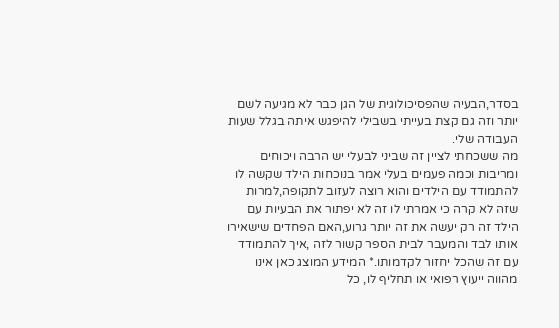בסדר,הבעיה שהפסיכולוגית של הגן כבר לא מגיעה לשם יותר וזה גם קצת בעייתי בשבילי להיפגש איתה בגלל שעות העבודה שלי.
מה ששכחתי לציין זה שביני לבעלי יש הרבה ויכוחים ומריבות וכמה פעמים בעלי אמר בנוכחות הילד שקשה לו להתמודד עם הילדים והוא רוצה לעזוב לתקופה,למרות שזה לא קרה כי אמרתי לו זה לא יפתור את הבעיות עם הילד זה רק יעשה את זה יותר גרוע,האם הפחדים שישאירו אותו לבד והמעבר לבית הספר קשור לזה ,איך להתמודד עם זה שהכל יחזור לקדמותו.* המידע המוצג כאן אינו מהווה ייעוץ רפואי או תחליף לו, כל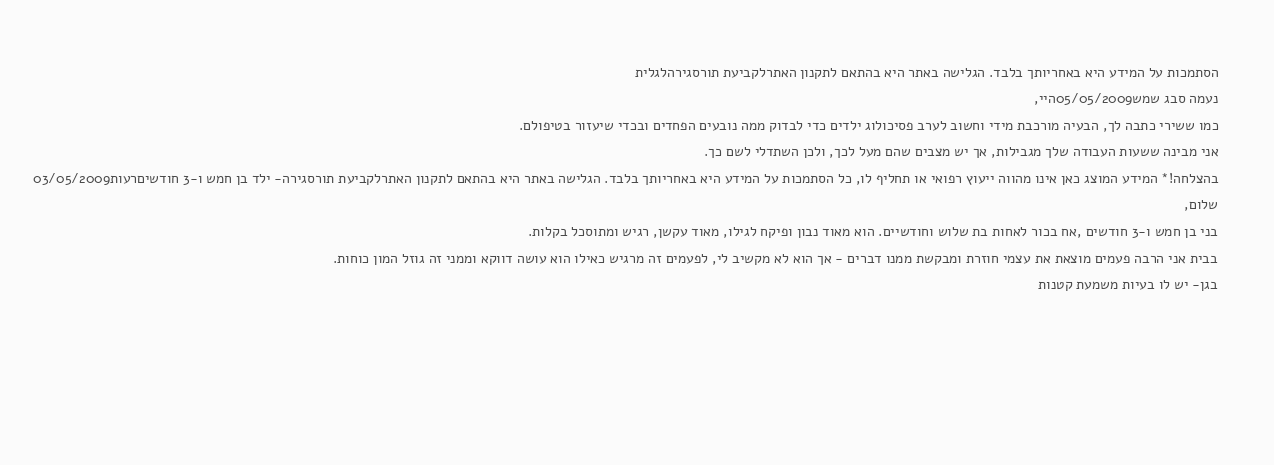הסתמכות על המידע היא באחריותך בלבד. הגלישה באתר היא בהתאם לתקנון האתרלקביעת תורסגירהלגלית
נעמה סבג שמש05/05/2009היי,
כמו ששירי כתבה לך, הבעיה מורכבת מידי וחשוב לערב פסיכולוג ילדים כדי לבדוק ממה נובעים הפחדים ובכדי שיעזור בטיפולם.
אני מבינה ששעות העבודה שלך מגבילות, אך יש מצבים שהם מעל לכך, ולכן השתדלי לשם כך.
בהצלחה!* המידע המוצג כאן אינו מהווה ייעוץ רפואי או תחליף לו, כל הסתמכות על המידע היא באחריותך בלבד. הגלישה באתר היא בהתאם לתקנון האתרלקביעת תורסגירה- ילד בן חמש ו-3 חודשיםרעות03/05/2009
שלום,
בני בן חמש ו-3 חודשים ,אח בכור לאחות בת שלוש וחודשיים. הוא מאוד נבון ופיקח לגילו, מאוד עקשן, רגיש ומתוסכל בקלות.
בבית אני הרבה פעמים מוצאת את עצמי חוזרת ומבקשת ממנו דברים - אך הוא לא מקשיב לי, לפעמים זה מרגיש כאילו הוא עושה דווקא וממני זה גוזל המון כוחות.
בגן- יש לו בעיות משמעת קטנות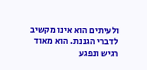ולעיתים הוא אינו מקשיב לדברי הגננת. הוא מאוד רגיש ונפגע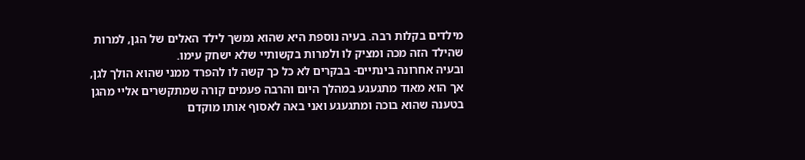מילדים בקלות רבה. בעיה נוספת היא שהוא נמשך לילד האלים של הגן, למרות שהילד הזה מכה ומציק לו ולמרות בקשותיי שלא ישחק עימו.
ובעיה אחרונה בינתיים- בבקרים לא כל כך קשה לו להפרד ממני שהוא הולך לגן, אך הוא מאוד מתגעגע במהלך היום והרבה פעמים קורה שמתקשרים אליי מהגן בטענה שהוא בוכה ומתגעגע ואני באה לאסוף אותו מוקדם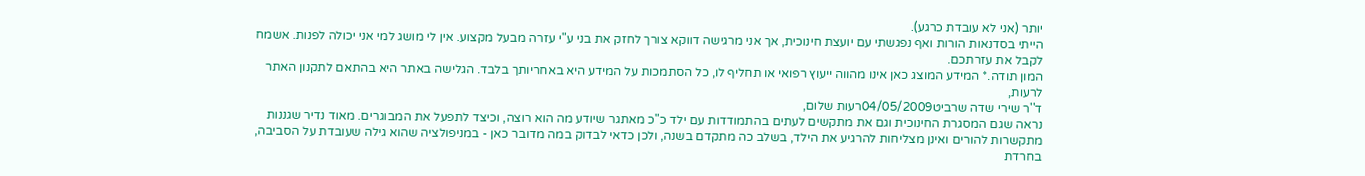יותר (אני לא עובדת כרגע).
הייתי בסדנאות הורות ואף נפגשתי עם יועצת חינוכית, אך אני מרגישה דווקא צורך לחזק את בני ע"י עזרה מבעל מקצוע. אין לי מושג למי אני יכולה לפנות. אשמח לקבל את עזרתכם.
המון תודה.* המידע המוצג כאן אינו מהווה ייעוץ רפואי או תחליף לו, כל הסתמכות על המידע היא באחריותך בלבד. הגלישה באתר היא בהתאם לתקנון האתר לרעות,
ד''ר שירי שדה שרביט04/05/2009רעות שלום,
נראה שגם המסגרת החינוכית וגם את מתקשים לעתים בהתמודדות עם ילד כ"כ מאתגר שיודע מה הוא רוצה, וכיצד לתפעל את המבוגרים. מאוד נדיר שגננות מתקשרות להורים ואינן מצליחות להרגיע את הילד, בשלב כה מתקדם בשנה, ולכן כדאי לבדוק במה מדובר כאן - במניפולציה שהוא גילה שעובדת על הסביבה, בחרדת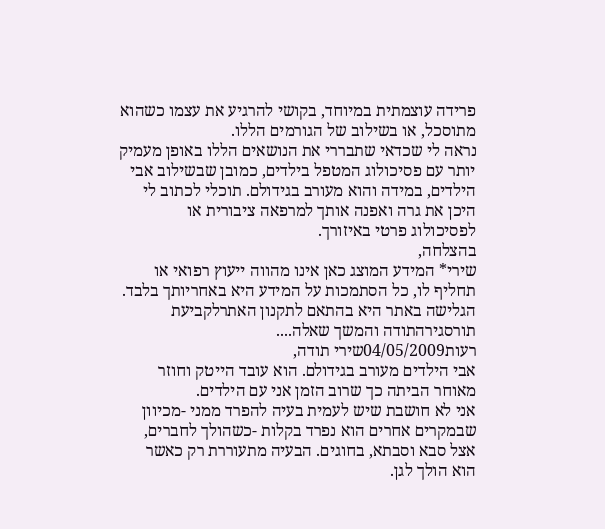פרידה עוצמתית במיוחד, בקושי להרגיע את עצמו כשהוא מתוסכל, או בשילוב של הגורמים הללו.
נראה לי שכדאי שתבררי את הנושאים הללו באופן מעמיק יותר עם פסיכולוג המטפל בילדים, כמובן שבשילוב אבי הילדים, במידה והוא מעורב בגידולם. תוכלי לכתוב לי היכן את גרה ואפנה אותך למרפאה ציבורית או לפסיכולוג פרטי באיזורך.
בהצלחה,
שירי* המידע המוצג כאן אינו מהווה ייעוץ רפואי או תחליף לו, כל הסתמכות על המידע היא באחריותך בלבד. הגלישה באתר היא בהתאם לתקנון האתרלקביעת תורסגירהתודה והמשך שאלה....
רעות04/05/2009שירי תודה,
אבי הילדים מעורב בגידולם. הוא עובד הייטק וחוזר מאוחר הביתה כך שרוב הזמן אני עם הילדים.
אני לא חושבת שיש לעמית בעיה להפרד ממני -מכיוון שבמקרים אחרים הוא נפרד בקלות -כשהולך לחברים, אצל סבא וסבתא, בחוגים. הבעיה מתעוררת רק כאשר הוא הולך לגן.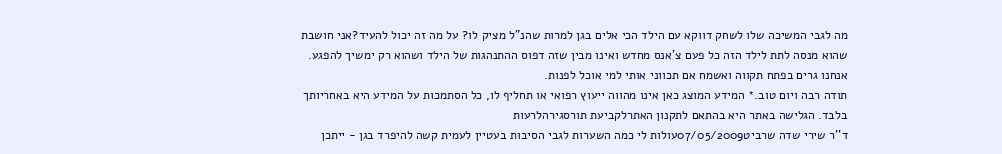מה לגבי המשיכה שלו לשחק דווקא עם הילד הכי אלים בגן למרות שהנ"ל מציק לו? על מה זה יכול להעיד?אני חושבת שהוא מנסה לתת לילד הזה כל פעם צ'אנס מחדש ואינו מבין שזה דפוס ההתנהגות של הילד ושהוא רק ימשיך להפגע.
אנחנו גרים בפתח תקווה ואשמח אם תכווני אותי למי אוכל לפנות.
תודה רבה ויום טוב.* המידע המוצג כאן אינו מהווה ייעוץ רפואי או תחליף לו, כל הסתמכות על המידע היא באחריותך בלבד. הגלישה באתר היא בהתאם לתקנון האתרלקביעת תורסגירהלרעות
ד''ר שירי שדה שרביט07/05/2009עולות לי כמה השערות לגבי הסיבות בעטיין לעמית קשה להיפרד בגן - ייתכן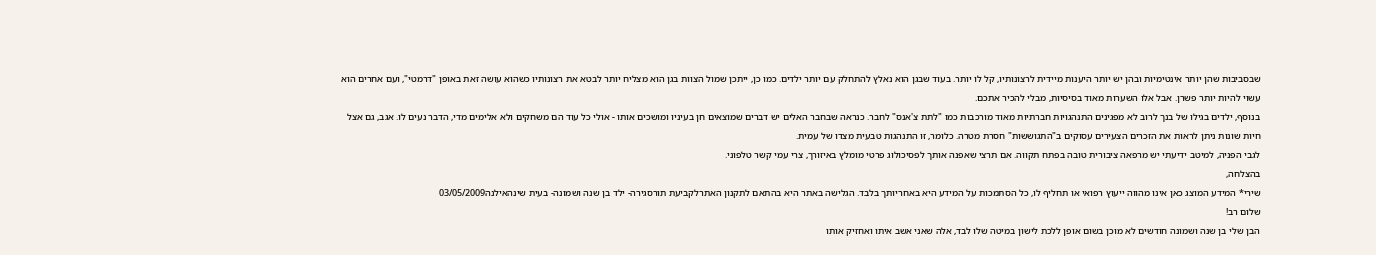שבסביבות שהן יותר אינטימיות ובהן יש יותר היענות מיידית לרצונותיו, קל לו יותר. בעוד שבגן הוא נאלץ להתחלק עם יותר ילדים. כמו כן, ייתכן שמול הצוות בגן הוא מצליח יותר לבטא את רצונותיו כשהוא עושה זאת באופן "דרמטי", ועם אחרים הוא עשוי להיות יותר פשרן. אבל אלו השערות מאוד בסיסיות, מבלי להכיר אתכם.
בנוסף, ילדים בגילו של בנך לרוב לא מפגינים התנהגויות חברתיות מאוד מורכבות כמו "לתת צ'אנס" לחבר. כנראה שבחבר האלים יש דברים שמוצאים חן בעיניו ומושכים אותו - אולי כל עוד הם משחקים ולא אלימים מדי, הדבר נעים לו. אגב, גם אצל חיות שונות ניתן לראות את הזכרים הצעירים עסוקים ב"התגוששות" חסרת מטרה. כלומר, זו התנהגות טבעית מצדו של עמית.
לגבי הפניה, למיטב ידיעתי יש מרפאה ציבורית טובה בפתח תקווה. אם תרצי שאפנה אותך לפסיכולוג פרטי מומלץ באיזורך, צרי עמי קשר טלפוני.
בהצלחה,
שירי* המידע המוצג כאן אינו מהווה ייעוץ רפואי או תחליף לו, כל הסתמכות על המידע היא באחריותך בלבד. הגלישה באתר היא בהתאם לתקנון האתרלקביעת תורסגירה- ילד בן שנה ושמונה- בעית שינהאילנה03/05/2009
שלום רב!
הבן שלי בן שנה ושמונה חודשים לא מוכן בשום אופן ללכת לישון במיטה שלו לבד, אלה שאני אשב איתו ואחזיק אותו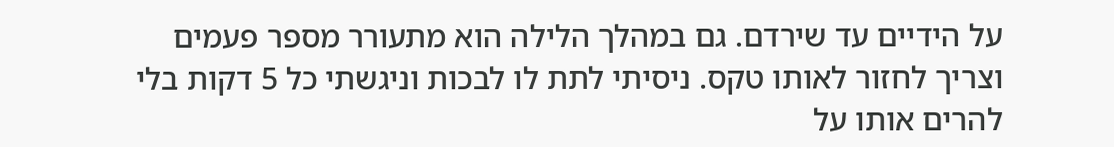על הידיים עד שירדם. גם במהלך הלילה הוא מתעורר מספר פעמים וצריך לחזור לאותו טקס. ניסיתי לתת לו לבכות וניגשתי כל 5 דקות בלי להרים אותו על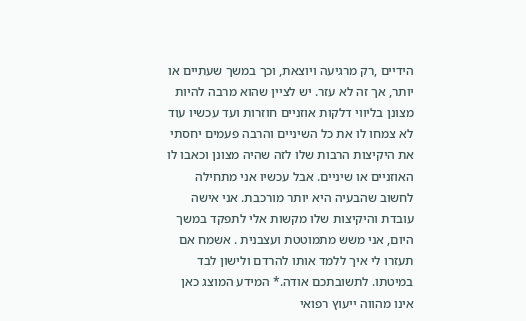הידיים ,רק מרגיעה ויוצאת, וכך במשך שעתיים או יותר, אך זה לא עזר. יש לציין שהוא מרבה להיות מצונן בליווי דלקות אוזניים חוזרות ועד עכשיו עוד לא צמחו לו את כל השיניים והרבה פעמים יחסתי את היקיצות הרבות שלו לזה שהיה מצונן וכאבו לו האוזניים או שיניים. אבל עכשיו אני מתחילה לחשוב שהבעיה היא יותר מורכבת. אני אישה עובדת והיקיצות שלו מקשות אלי לתפקד במשך היום, אני משש מתמוטטת ועצבנית . אשמח אם תעזרו לי איך ללמד אותו להרדם ולישון לבד במיטתו. לתשובתכם אודה.* המידע המוצג כאן אינו מהווה ייעוץ רפואי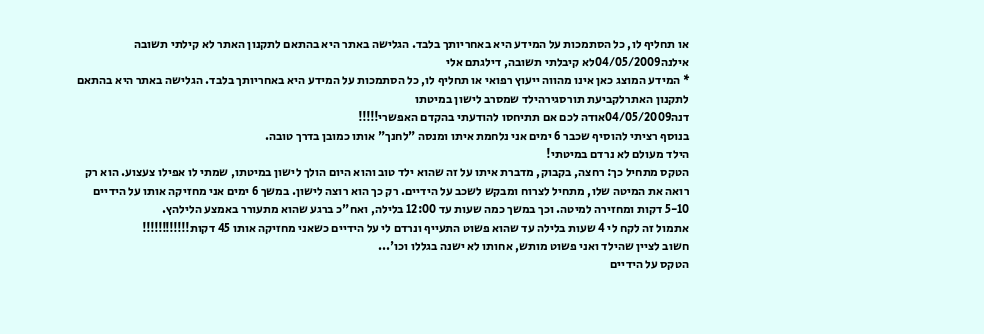או תחליף לו, כל הסתמכות על המידע היא באחריותך בלבד. הגלישה באתר היא בהתאם לתקנון האתר לא קילתי תשובה
אילנה04/05/2009לא קיבלתי תשובה, דילגתם אלי
* המידע המוצג כאן אינו מהווה ייעוץ רפואי או תחליף לו, כל הסתמכות על המידע היא באחריותך בלבד. הגלישה באתר היא בהתאם לתקנון האתרלקביעת תורסגירהילד שמסרב לישון במיטתו
דנה04/05/2009אודה לכם אם תתיחסו להודעתי בהקדם האפשרי!!!!!
בנוסף רציתי להוסיף שכבר 6 ימים אני נלחמת איתו ומנסה "לחנך" אותו כמובן בדרך טובה.
הילד מעולם לא נרדם במיטתי!
הטקס מתחיל כך: רחצה, בקבוק, מדברת איתו על זה שהוא ילד טוב והוא היום הולך לישון במיטתו, שמתי לו אפילו צעצוע. הוא רק רואה את המיטה שלו, מתחיל לצרוח ומבקש לשכב על הידיים. רק כך הוא רוצה לישון. במשך 6 ימים אני מחזיקה אותו על הידיים 5-10 דקות ומחזירה למיטה. וכך במשך כמה שעות עד 12:00 בלילה, ואח"כ ברגע שהוא מתעורר באמצע הלילהץ.
אתמול זה לקח לי 4 שעות בלילה עד שהוא פשוט התעייף ונרדם לי על הידיים כשאני מחזיקה אותו 45 דקות!!!!!!!!!!!!
חשוב לציין שהילד ואני פשוט מותש, אחותו לא ישנה בגללו וכו'...
הטקס על הידיים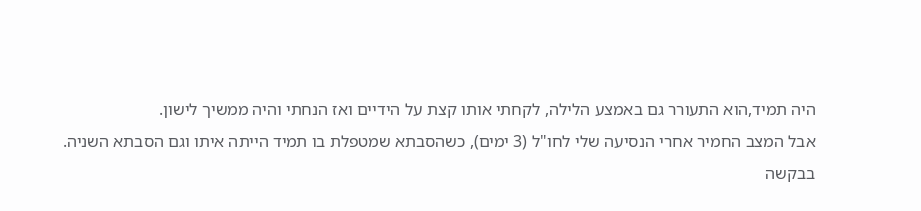היה תמיד,הוא התעורר גם באמצע הלילה, לקחתי אותו קצת על הידיים ואז הנחתי והיה ממשיך לישון.
אבל המצב החמיר אחרי הנסיעה שלי לחו"ל (3 ימים), כשהסבתא שמטפלת בו תמיד הייתה איתו וגם הסבתא השניה.
בבקשה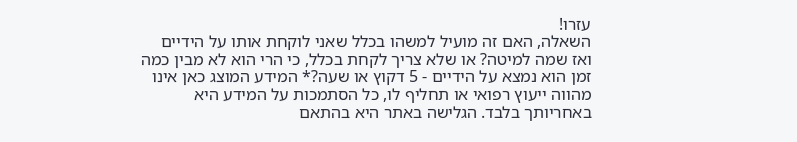עזרו!
השאלה, האם זה מועיל למשהו בכלל שאני לוקחת אותו על הידיים ואז שמה למיטה? או שלא צריך לקחת בכלל, כי הרי הוא לא מבין כמה זמן הוא נמצא על הידיים - 5 דקוץ או שעה?* המידע המוצג כאן אינו מהווה ייעוץ רפואי או תחליף לו, כל הסתמכות על המידע היא באחריותך בלבד. הגלישה באתר היא בהתאם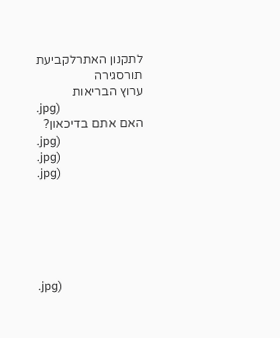לתקנון האתרלקביעת תורסגירה
ערוץ הבריאות
.jpg)
האם אתם בדיכאון?
.jpg)
.jpg)
.jpg)






.jpg)